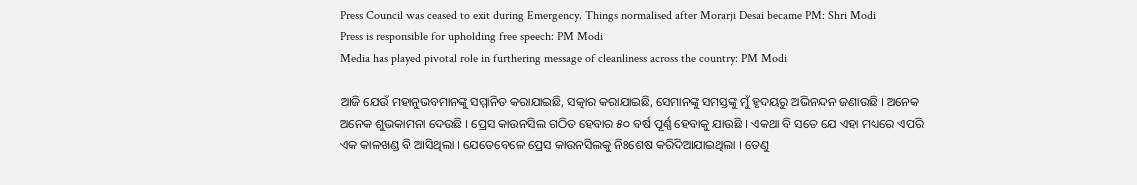Press Council was ceased to exit during Emergency. Things normalised after Morarji Desai became PM: Shri Modi
Press is responsible for upholding free speech: PM Modi
Media has played pivotal role in furthering message of cleanliness across the country: PM Modi

ଆଜି ଯେଉଁ ମହାନୁଭବମାନଙ୍କୁ ସମ୍ମାନିତ କରାଯାଇଛି, ସତ୍କାର କରାଯାଇଛି, ସେମାନଙ୍କୁ ସମସ୍ତଙ୍କୁ ମୁଁ ହୃଦୟରୁ ଅଭିନନ୍ଦନ ଜଣାଉଛି । ଅନେକ ଅନେକ ଶୁଭକାମନା ଦେଉଛି । ପ୍ରେସ କାଉନସିଲ ଗଠିତ ହେବାର ୫୦ ବର୍ଷ ପୂର୍ଣ୍ଣ ହେବାକୁ ଯାଉଛି । ଏକଥା ବି ସତେ ଯେ ଏହା ମଧ୍ୟରେ ଏପରି ଏକ କାଳଖଣ୍ଡ ବି ଆସିଥିଲା । ଯେତେବେଳେ ପ୍ରେସ କାଉନସିଲକୁ ନିଃଶେଷ କରିଦିଆଯାଇଥିଲା । ତେଣୁ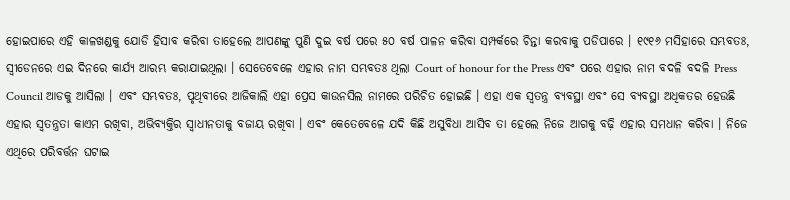ହୋଇପାରେ ଏହି କାଳଖଣ୍ଡକୁ ଯୋଡି ହିସାବ କରିବା ତାହେଲେ ଆପଣଙ୍କୁ ପୁଣି ଦୁଇ ବର୍ଷ ପରେ ୫୦ ବର୍ଷ ପାଳନ କରିବା ସମ୍ପର୍କରେ ଚିନ୍ତା କରବାକୁ ପଡିପାରେ । ୧୯୧୬ ମସିହାରେ ସମ୍ଭବତଃ, ସ୍ଵୀଡେନରେ ଏଇ ଦିନରେ କାର୍ଯ୍ୟ ଆରମ୍ଭ କରାଯାଇଥିଲା । ସେତେବେଳେ ଏହାର ନାମ ସମ୍ଭବତଃ ଥିଲା Court of honour for the Press ଏବଂ ପରେ ଏହାର ନାମ ବଦଳି ବଦଳି Press Council ଆଡକୁ ଆସିଲା । ଏବଂ ସମ୍ଭବତଃ, ପୃଥିବୀରେ ଆଜିକାଲି ଏହା ପ୍ରେସ କାଉନସିଲ ନାମରେ ପରିଚିତ ହୋଇଛି । ଏହା ଏକ ସ୍ଵତନ୍ତ୍ର ବ୍ୟବସ୍ଥା ଏବଂ ସେ ବ୍ୟବସ୍ଥା ଅଧିକତର ହେଉଛି ଏହାର ସ୍ଵତନ୍ତ୍ରତା କାଏମ ରଖିବା, ଅଭିବ୍ୟକ୍ତିର ସ୍ଵାଧୀନତାକୁ ବଜାୟ ରଖିବା । ଏବଂ କେତେବେଳେ ଯଦି କିଛି ଅସୁବିଧା ଆସିବ ତା ହେଲେ ନିଜେ ଆଗକୁ ବଢ଼ି ଏହାର ସମଧାନ କରିବା । ନିଜେ ଏଥିରେ ପରିବର୍ତ୍ତନ ଘଟାଇ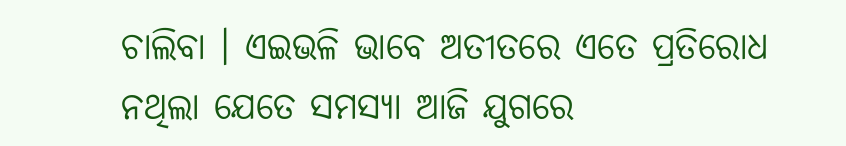ଚାଲିବା । ଏଇଭଳି ଭାବେ ଅତୀତରେ ଏତେ ପ୍ରତିରୋଧ ନଥିଲା ଯେତେ ସମସ୍ୟା ଆଜି ଯୁଗରେ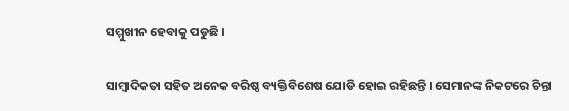ସମ୍ମୁଖୀନ ହେବାକୁ ପଡୁଛି ।

ସାମ୍ବାଦିକତା ସହିତ ଅନେକ ବରିଷ୍ଠ ବ୍ୟକ୍ତିବିଶେଷ ଯୋଡି ହୋଇ ରହିଛନ୍ତି । ସେମାନଙ୍କ ନିକଟରେ ଚିନ୍ତା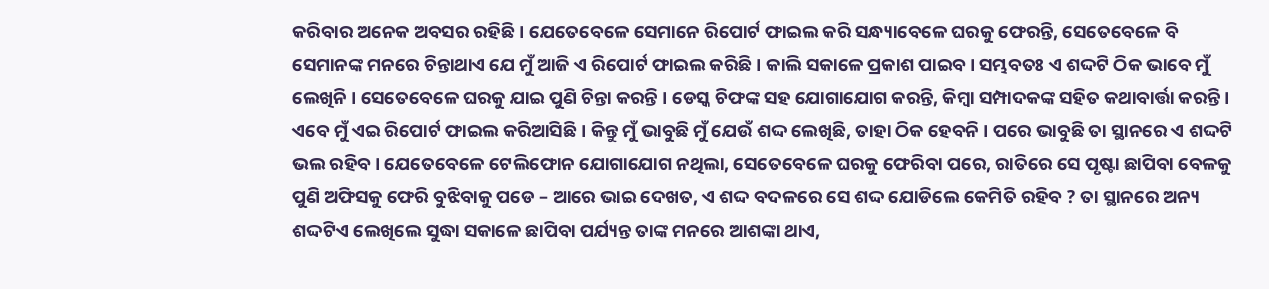କରିବାର ଅନେକ ଅବସର ରହିଛି । ଯେତେବେଳେ ସେମାନେ ରିପୋର୍ଟ ଫାଇଲ କରି ସନ୍ଧ୍ୟାବେଳେ ଘରକୁ ଫେରନ୍ତି, ସେତେବେଳେ ବି ସେମାନଙ୍କ ମନରେ ଚିନ୍ତାଥାଏ ଯେ ମୁଁ ଆଜି ଏ ରିପୋର୍ଟ ଫାଇଲ କରିଛି । କାଲି ସକାଳେ ପ୍ରକାଶ ପାଇବ। ସମ୍ଭବତଃ ଏ ଶଦ୍ଦଟି ଠିକ ଭାବେ ମୁଁ ଲେଖିନି । ସେତେବେଳେ ଘରକୁ ଯାଇ ପୁଣି ଚିନ୍ତା କରନ୍ତି । ଡେସ୍କ ଚିଫଙ୍କ ସହ ଯୋଗାଯୋଗ କରନ୍ତି, କିମ୍ବା ସମ୍ପାଦକଙ୍କ ସହିତ କଥାବାର୍ତ୍ତା କରନ୍ତି । ଏବେ ମୁଁ ଏଇ ରିପୋର୍ଟ ଫାଇଲ କରିଆସିଛି । କିନ୍ତୁ ମୁଁ ଭାବୁଛି ମୁଁ ଯେଉଁ ଶଦ୍ଦ ଲେଖିଛି, ତାହା ଠିକ ହେବନି । ପରେ ଭାବୁଛି ତା ସ୍ଥାନରେ ଏ ଶଦ୍ଦଟି ଭଲ ରହିବ । ଯେତେବେଳେ ଟେଲିଫୋନ ଯୋଗାଯୋଗ ନଥିଲା, ସେତେବେଳେ ଘରକୁ ଫେରିବା ପରେ, ରାତିରେ ସେ ପୃଷ୍ଟା ଛାପିବା ବେଳକୁ ପୁଣି ଅଫିସକୁ ଫେରି ବୁଝିବାକୁ ପଡେ – ଆରେ ଭାଇ ଦେଖତ, ଏ ଶଦ୍ଦ ବଦଳରେ ସେ ଶଦ୍ଦ ଯୋଡିଲେ କେମିତି ରହିବ ? ତା ସ୍ଥାନରେ ଅନ୍ୟ ଶଦ୍ଦଟିଏ ଲେଖିଲେ ସୁଦ୍ଧା ସକାଳେ ଛାପିବା ପର୍ଯ୍ୟନ୍ତ ତାଙ୍କ ମନରେ ଆଶଙ୍କା ଥାଏ,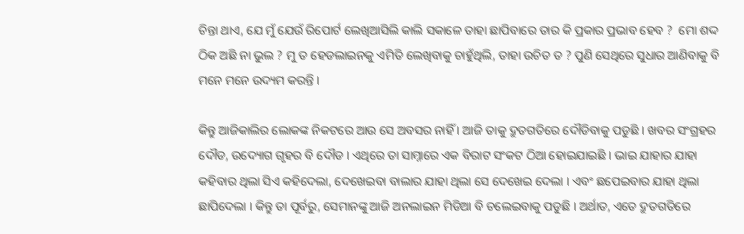ଚିନ୍ତା ଥାଏ, ଯେ ମୁଁ ଯେଉଁ ରିପୋର୍ଟ ଲେଖିଆସିଲି କାଲି ସକାଳେ ତାହା ଛାପିବାରେ ତାର କି ପ୍ରକାର ପ୍ରଭାବ ହେବ ?  ମୋ ଶଦ୍ଦ ଠିକ ଅଛି ନା ଭୁଲ ? ମୁ ତ ହେଡଲାଇନକୁ ଏମିତି ଲେଖିବାକୁ ଚାହୁଁଥିଲି, ତାହା ଉଚିତ ତ ? ପୁଣି ସେଥିରେ ସୁଧାର ଆଣିବାକୁ ବି ମନେ ମନେ ଉଦ୍ୟମ କରନ୍ତି ।

କିନ୍ତୁ ଆଜିକାଲିର ଲୋକଙ୍କ ନିକଟରେ ଆଉ ସେ ଅବସର ନାହିଁ । ଆଜି ତାକୁ ଦ୍ରୁତଗତିରେ ଦୌଡିବାକୁ ପଡୁଛି । ଖବର ସଂଗ୍ରହର ଦୌଡ, ଉଦ୍ୟୋଗ ଗୃହର ବି ଦୌଡ । ଏଥିରେ ତା ସାମ୍ନାରେ ଏକ ବିରାଟ ସଂକଟ ଠିଆ ହୋଇଯାଇଛି । ଭାଇ ଯାହାର ଯାହା କହିବାର ଥିଲା ସିଏ କହିଦେଲା, ଦେଖେଇବା ବାଲାର ଯାହା ଥିଲା ସେ ଦେଖେଇ ଦେଲା । ଏବଂ ଛପେଇବାର ଯାହା ଥିଲା ଛାପିଦେଲା । କିନ୍ତୁ ତା ପୂର୍ବରୁ, ସେମାନଙ୍କୁ ଆଜି ଅନଲାଇନ ମିଡିଆ ବି ଚଲେଇବାକୁ ପଡୁଛି । ଅର୍ଥାତ, ଏତେ ଦ୍ରୁତଗତିରେ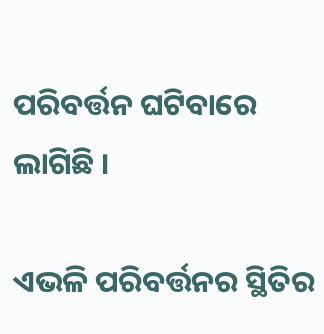ପରିବର୍ତ୍ତନ ଘଟିବାରେ ଲାଗିଛି ।

ଏଭଳି ପରିବର୍ତ୍ତନର ସ୍ଥିତିର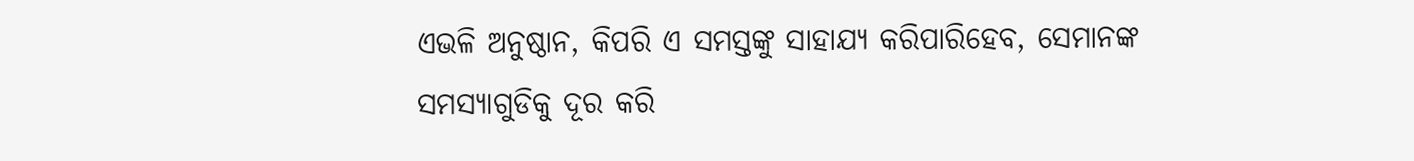ଏଭଳି ଅନୁଷ୍ଠାନ, କିପରି ଏ ସମସ୍ତଙ୍କୁ ସାହାଯ୍ୟ କରିପାରିହେବ, ସେମାନଙ୍କ ସମସ୍ୟାଗୁଡିକୁ ଦୂର କରି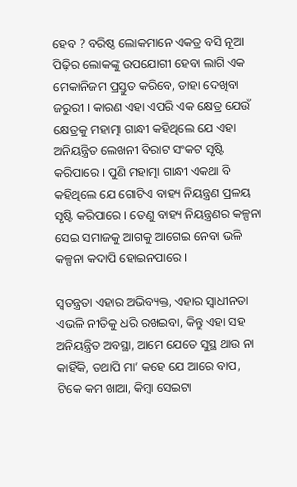ହେବ ? ବରିଷ୍ଠ ଲୋକମାନେ ଏକତ୍ର ବସି ନୂଆ ପିଢ଼ିର ଲୋକଙ୍କୁ ଉପଯୋଗୀ ହେବା ଲାଗି ଏକ ମେକାନିଜମ ପ୍ରସ୍ତୁତ କରିବେ, ତାହା ଦେଖିବା ଜରୁରୀ । କାରଣ ଏହା ଏପରି ଏକ କ୍ଷେତ୍ର ଯେଉଁ କ୍ଷେତ୍ରକୁ ମହାତ୍ମା ଗାନ୍ଧୀ କହିଥିଲେ ଯେ ଏହା ଅନିୟନ୍ତ୍ରିତ ଲେଖନୀ ବିରାଟ ସଂକଟ ସୃଷ୍ଟି କରିପାରେ । ପୁଣି ମହାତ୍ମା ଗାନ୍ଧୀ ଏକଥା ବି କହିଥିଲେ ଯେ ଗୋଟିଏ ବାହ୍ୟ ନିୟନ୍ତ୍ରଣ ପ୍ରଳୟ ସୃଷ୍ଟି କରିପାରେ । ତେଣୁ ବାହ୍ୟ ନିୟନ୍ତ୍ରଣର କଳ୍ପନା ସେଇ ସମାଜକୁ ଆଗକୁ ଆଗେଇ ନେବା ଭଳି କଳ୍ପନା କଦାପି ହୋଇନପାରେ ।

ସ୍ଵତନ୍ତ୍ରତା ଏହାର ଅଭିବ୍ୟକ୍ତ, ଏହାର ସ୍ଵାଧୀନତା ଏଭଳି ନୀତିକୁ ଧରି ରଖଇବା, କିନ୍ତୁ ଏହା ସହ ଅନିୟନ୍ତ୍ରିତ ଅବସ୍ଥା, ଆମେ ଯେତେ ସୁସ୍ଥ ଥାଉ ନା କାହିଁକି, ତଥାପି ମା’ କହେ ଯେ ଆରେ ବାପ, ଟିକେ କମ ଖାଆ, କିମ୍ବା ସେଇଟା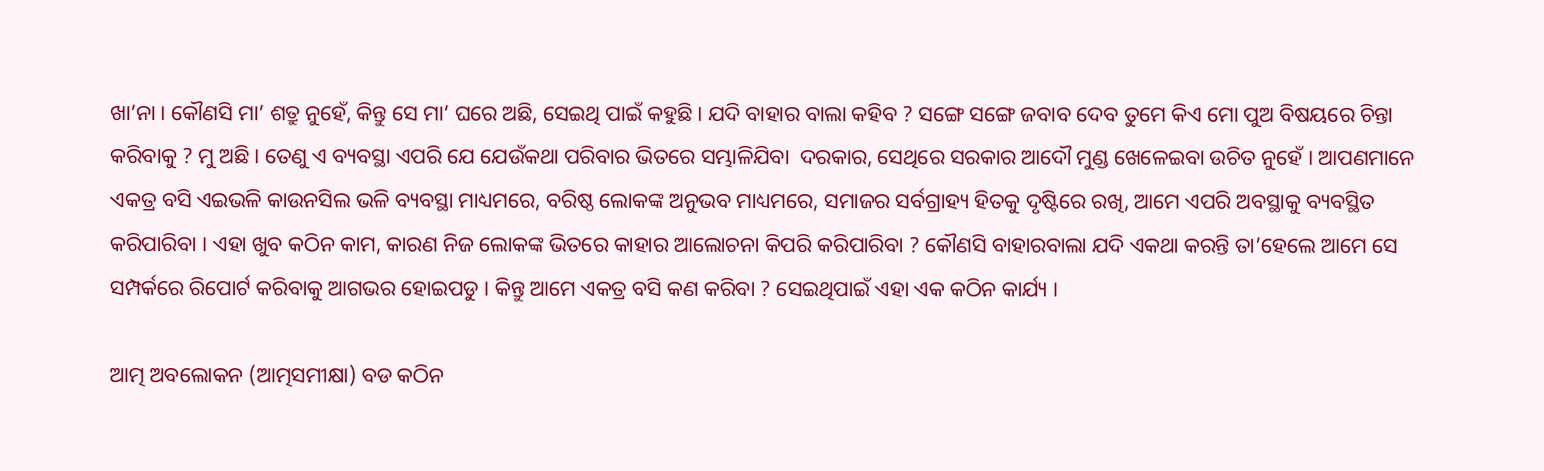ଖା’ନା । କୌଣସି ମା’ ଶତ୍ରୁ ନୁହେଁ, କିନ୍ତୁ ସେ ମା’ ଘରେ ଅଛି, ସେଇଥି ପାଇଁ କହୁଛି । ଯଦି ବାହାର ବାଲା କହିବ ? ସଙ୍ଗେ ସଙ୍ଗେ ଜବାବ ଦେବ ତୁମେ କିଏ ମୋ ପୁଅ ବିଷୟରେ ଚିନ୍ତା କରିବାକୁ ? ମୁ ଅଛି । ତେଣୁ ଏ ବ୍ୟବସ୍ଥା ଏପରି ଯେ ଯେଉଁକଥା ପରିବାର ଭିତରେ ସମ୍ଭାଳିଯିବା  ଦରକାର, ସେଥିରେ ସରକାର ଆଦୌ ମୁଣ୍ଡ ଖେଳେଇବା ଉଚିତ ନୁହେଁ । ଆପଣମାନେ ଏକତ୍ର ବସି ଏଇଭଳି କାଉନସିଲ ଭଳି ବ୍ୟବସ୍ଥା ମାଧ୍ୟମରେ, ବରିଷ୍ଠ ଲୋକଙ୍କ ଅନୁଭବ ମାଧ୍ୟମରେ, ସମାଜର ସର୍ବଗ୍ରାହ୍ୟ ହିତକୁ ଦୃଷ୍ଟିରେ ରଖି, ଆମେ ଏପରି ଅବସ୍ଥାକୁ ବ୍ୟବସ୍ଥିତ କରିପାରିବା । ଏହା ଖୁବ କଠିନ କାମ, କାରଣ ନିଜ ଲୋକଙ୍କ ଭିତରେ କାହାର ଆଲୋଚନା କିପରି କରିପାରିବା ? କୌଣସି ବାହାରବାଲା ଯଦି ଏକଥା କରନ୍ତି ତା’ହେଲେ ଆମେ ସେ ସମ୍ପର୍କରେ ରିପୋର୍ଟ କରିବାକୁ ଆଗଭର ହୋଇପଡୁ । କିନ୍ତୁ ଆମେ ଏକତ୍ର ବସି କଣ କରିବା ? ସେଇଥିପାଇଁ ଏହା ଏକ କଠିନ କାର୍ଯ୍ୟ ।

ଆତ୍ମ ଅବଲୋକନ (ଆତ୍ମସମୀକ୍ଷା) ବଡ କଠିନ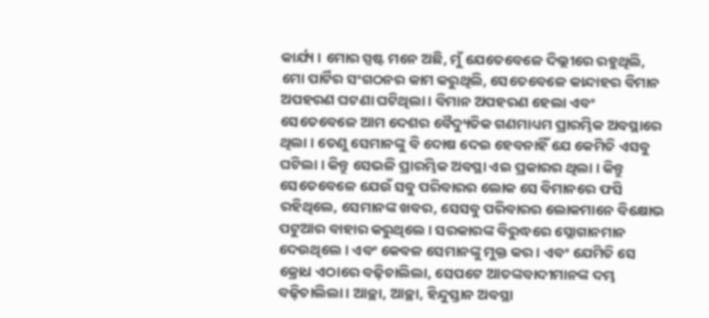କାର୍ଯ୍ୟ । ମୋର ସ୍ପଷ୍ଟ ମନେ ଅଛି, ମୁଁ ଯେତେବେଳେ ଦିଲ୍ଲୀରେ ରହୁଥିଲି, ମୋ ପାର୍ଟିର ସଂଗଠନର କାମ କରୁଥିଲି, ସେତେବେଳେ କାନ୍ଦାହର ବିମାନ ଅପହରଣ ଘଟଣା ଘଟିଥିଲା । ବିମାନ ଅପହରଣ ହେଲା ଏବଂ ସେତେବେଳେ ଆମ ଦେଶର ବୈଦ୍ୟୁତିକ ଗଣମାଧ୍ୟମ ପ୍ରାରମ୍ଭିକ ଅବସ୍ଥାରେ ଥିଲା । ତେଣୁ ସେମାନଙ୍କୁ ବି ଦୋଷ ଦେଇ ହେବନାହିଁ ଯେ କେମିତି ଏସବୁ ଘଟିଲା । କିନ୍ତୁ ସେଭଳି ପ୍ରାରମ୍ଭିକ ଅବସ୍ଥା ଏଇ ପ୍ରକାରର ଥିଲା । କିନ୍ତୁ ସେତେବେଳେ ଯେଉଁ ସବୁ ପରିବାରର ଲୋକ ସେ ବିମାନରେ ଫସି ରହିଥିଲେ, ସେମାନଙ୍କ ଖବର, ସେସବୁ ପରିବାରର ଲୋକମାନେ ବିକ୍ଷୋଭ ପଟୁଆର ବାହାର କରୁଥିଲେ । ସରକାରଙ୍କ ବିରୁଦ୍ଧରେ ସ୍ଲୋଗାନମାନ ଦେଉଥିଲେ । ଏବଂ କେବଳ ସେମାନଙ୍କୁ ମୁକ୍ତ କର । ଏବଂ ଯେମିତି ସେ କ୍ରୋଧ ଏଠାରେ ବଢ଼ିଚାଲିଲା, ସେପଟେ ଆତଙ୍କବାଦୀମାନଙ୍କ ଦମ୍ଭ ବଢ଼ିଚାଲିଲା । ଆଚ୍ଛା, ଆଚ୍ଛା, ହିନ୍ଦୁସ୍ତାନ ଅବସ୍ଥା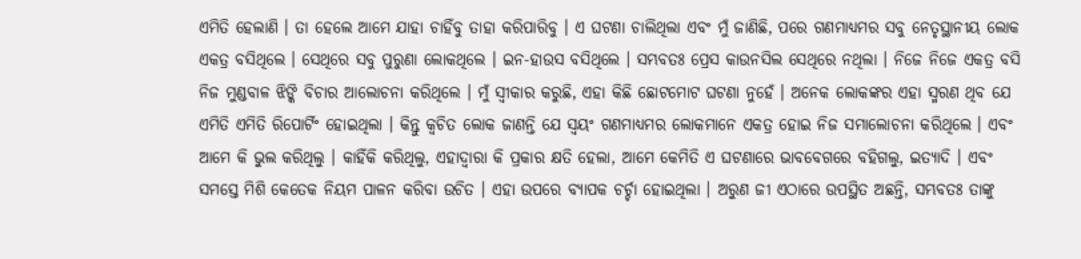ଏମିତି ହେଲାଣି । ତା ହେଲେ ଆମେ ଯାହା ଚାହିଁବୁ ତାହା କରିପାରିବୁ । ଏ ଘଟଣା ଚାଲିଥିଲା ଏବଂ ମୁଁ ଜାଣିଛି, ପରେ ଗଣମାଧ୍ୟମର ସବୁ ନେତୃସ୍ଥାନୀୟ ଲୋକ ଏକତ୍ର ବସିଥିଲେ । ସେଥିରେ ସବୁ ପୁରୁଣା ଲୋକଥିଲେ । ଇନ-ହାଉସ ବସିଥିଲେ । ସମ୍ଭବତଃ ପ୍ରେସ କାଉନସିଲ ସେଥିରେ ନଥିଲା । ନିଜେ ନିଜେ ଏକତ୍ର ବସି ନିଜ ମୁଣ୍ଡବାଳ ଝିଙ୍କି ବିଚାର ଆଲୋଚନା କରିଥିଲେ । ମୁଁ ସ୍ଵୀକାର କରୁଛି, ଏହା କିଛି ଛୋଟମୋଟ ଘଟଣା ନୁହେଁ । ଅନେକ ଲୋକଙ୍କର ଏହା ସ୍ମରଣ ଥିବ ଯେ ଏମିତି ଏମିତି ରିପୋର୍ଟିଂ ହୋଇଥିଲା । କିନ୍ତୁ କ୍ୱଚିତ ଲୋକ ଜାଣନ୍ତି ଯେ ସ୍ଵୟଂ ଗଣମାଧ୍ୟମର ଲୋକମାନେ ଏକତ୍ର ହୋଇ ନିଜ ସମାଲୋଚନା କରିଥିଲେ । ଏବଂ ଆମେ କି ଭୁଲ କରିଥିଲୁ । କାହିଁକି କରିଥିଲୁ, ଏହାଦ୍ୱାରା କି ପ୍ରକାର କ୍ଷତି ହେଲା, ଆମେ କେମିତି ଏ ଘଟଣାରେ ଭାବବେଗରେ ବହିଗଲୁ, ଇତ୍ୟାଦି । ଏବଂ ସମସ୍ତେ ମିଶି କେତେକ ନିୟମ ପାଳନ କରିବା ଉଚିତ । ଏହା ଉପରେ ବ୍ୟାପକ ଚର୍ଚ୍ଚା ହୋଇଥିଲା । ଅରୁଣ ଜୀ ଏଠାରେ ଉପସ୍ଥିତ ଅଛନ୍ତି, ସମ୍ଭବତଃ ତାଙ୍କୁ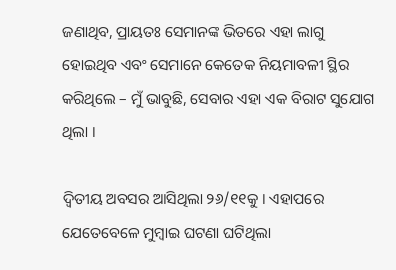ଜଣାଥିବ, ପ୍ରାୟତଃ ସେମାନଙ୍କ ଭିତରେ ଏହା ଲାଗୁ ହୋଇଥିବ ଏବଂ ସେମାନେ କେତେକ ନିୟମାବଳୀ ସ୍ଥିର କରିଥିଲେ – ମୁଁ ଭାବୁଛି, ସେବାର ଏହା ଏକ ବିରାଟ ସୁଯୋଗ ଥିଲା ।

ଦ୍ଵିତୀୟ ଅବସର ଆସିଥିଲା ୨୬/୧୧କୁ । ଏହାପରେ ଯେତେବେଳେ ମୁମ୍ବାଇ ଘଟଣା ଘଟିଥିଲା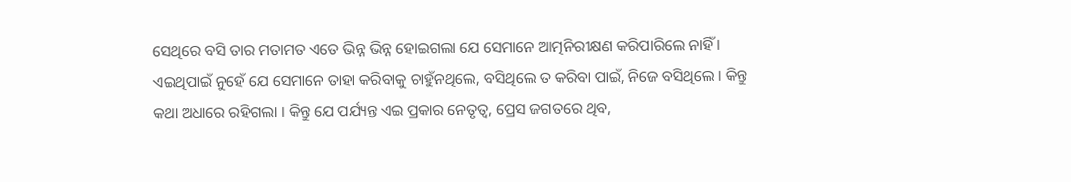ସେଥିରେ ବସି ତାର ମତାମତ ଏତେ ଭିନ୍ନ ଭିନ୍ନ ହୋଇଗଲା ଯେ ସେମାନେ ଆତ୍ମନିରୀକ୍ଷଣ କରିପାରିଲେ ନାହିଁ । ଏଇଥିପାଇଁ ନୁହେଁ ଯେ ସେମାନେ ତାହା କରିବାକୁ ଚାହୁଁନଥିଲେ, ବସିଥିଲେ ତ କରିବା ପାଇଁ, ନିଜେ ବସିଥିଲେ । କିନ୍ତୁ କଥା ଅଧାରେ ରହିଗଲା । କିନ୍ତୁ ଯେ ପର୍ଯ୍ୟନ୍ତ ଏଇ ପ୍ରକାର ନେତୃତ୍ଵ, ପ୍ରେସ ଜଗତରେ ଥିବ,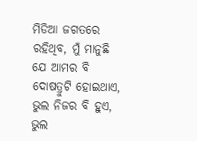ମିଡିଆ ଜଗତରେ ରହିଥିବ, ମୁଁ ମାନୁଛି ଯେ ଆମର ବି ଦୋଷତ୍ରୁଟି ହୋଇଥାଏ, ଭୁଲ ନିଜର ବି ହୁଏ, ଭୁଲ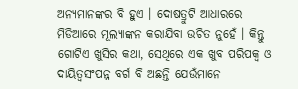ଅନ୍ୟମାନଙ୍କର ବି ହୁଏ । ଦୋଷତ୍ରୁଟି ଆଧାରରେ ମିଡିଆରେ ମୂଲ୍ୟାଙ୍କନ କରାଯିବା ଉଚିତ ନୁହେଁ । କିନ୍ତୁ ଗୋଟିଏ ଖୁସିର କଥା, ସେଥିରେ ଏକ ଖୁବ ପରିପକ୍ଵ ଓ ଦାୟିତ୍ଵସଂପନ୍ନ ବର୍ଗ ବି ଅଛନ୍ତି ଯେଉଁମାନେ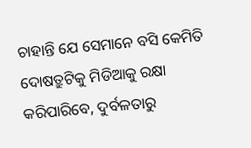ଚାହାନ୍ତି ଯେ ସେମାନେ ବସି କେମିତି ଦୋଷତ୍ରୁଟିକୁ ମିଡିଆକୁ ରକ୍ଷା କରିପାରିବେ, ଦୁର୍ବଳତାରୁ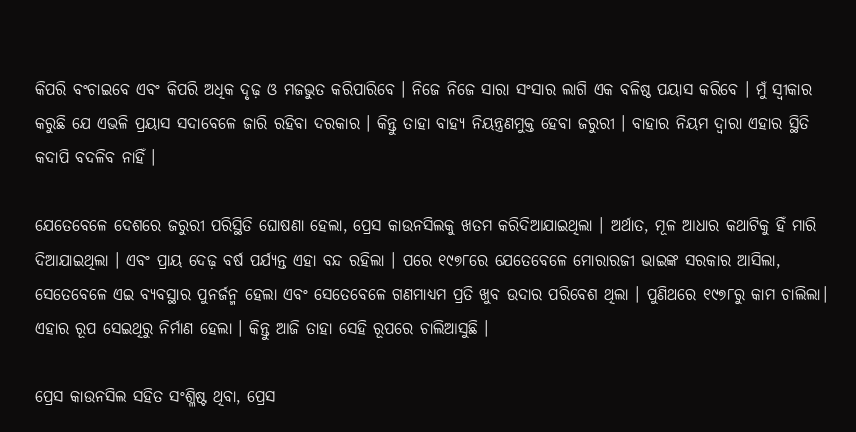କିପରି ବଂଚାଇବେ ଏବଂ କିପରି ଅଧିକ ଦୃଢ଼ ଓ ମଜଭୁତ କରିପାରିବେ । ନିଜେ ନିଜେ ସାରା ସଂସାର ଲାଗି ଏକ ବଳିଷ୍ଠ ପୟାସ କରିବେ । ମୁଁ ସ୍ଵୀକାର କରୁଛି ଯେ ଏଭଳି ପ୍ରୟାସ ସଦାବେଳେ ଜାରି ରହିବା ଦରକାର । କିନ୍ତୁ ତାହା ବାହ୍ୟ ନିୟନ୍ତ୍ରଣମୁକ୍ତ ହେବା ଜରୁରୀ । ବାହାର ନିୟମ ଦ୍ୱାରା ଏହାର ସ୍ଥିତି କଦାପି ବଦଳିବ ନାହିଁ ।

ଯେତେବେଳେ ଦେଶରେ ଜରୁରୀ ପରିସ୍ଥିତି ଘୋଷଣା ହେଲା, ପ୍ରେସ କାଉନସିଲକୁ ଖତମ କରିଦିଆଯାଇଥିଲା । ଅର୍ଥାତ, ମୂଳ ଆଧାର କଥାଟିକୁ ହିଁ ମାରି ଦିଆଯାଇଥିଲା । ଏବଂ ପ୍ରାୟ ଦେଢ଼ ବର୍ଷ ପର୍ଯ୍ୟନ୍ତ ଏହା ବନ୍ଦ ରହିଲା । ପରେ ୧୯୭୮ରେ ଯେତେବେଳେ ମୋରାରଜୀ ଭାଇଙ୍କ ସରକାର ଆସିଲା, ସେତେବେଳେ ଏଇ ବ୍ୟବସ୍ଥାର ପୁନର୍ଜନ୍ମ ହେଲା ଏବଂ ସେତେବେଳେ ଗଣମାଧ୍ୟମ ପ୍ରତି ଖୁବ ଉଦାର ପରିବେଶ ଥିଲା । ପୁଣିଥରେ ୧୯୭୮ରୁ କାମ ଚାଲିଲା। ଏହାର ରୂପ ସେଇଥିରୁ ନିର୍ମାଣ ହେଲା । କିନ୍ତୁ ଆଜି ତାହା ସେହି ରୂପରେ ଚାଲିଆସୁଛି ।

ପ୍ରେସ କାଉନସିଲ ସହିତ ସଂଶ୍ଳିଷ୍ଟ ଥିବା, ପ୍ରେସ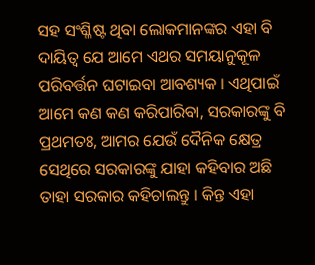ସହ ସଂଶ୍ଳିଷ୍ଟ ଥିବା ଲୋକମାନଙ୍କର ଏହା ବି ଦାୟିତ୍ଵ ଯେ ଆମେ ଏଥର ସମୟାନୁକୂଳ ପରିବର୍ତ୍ତନ ଘଟାଇବା ଆବଶ୍ୟକ । ଏଥିପାଇଁ ଆମେ କଣ କଣ କରିପାରିବା, ସରକାରଙ୍କୁ ବି ପ୍ରଥମତଃ, ଆମର ଯେଉଁ ଦୈନିକ କ୍ଷେତ୍ର ସେଥିରେ ସରକାରଙ୍କୁ ଯାହା କହିବାର ଅଛି ତାହା ସରକାର କହିଚାଲନ୍ତୁ । କିନ୍ତ ଏହା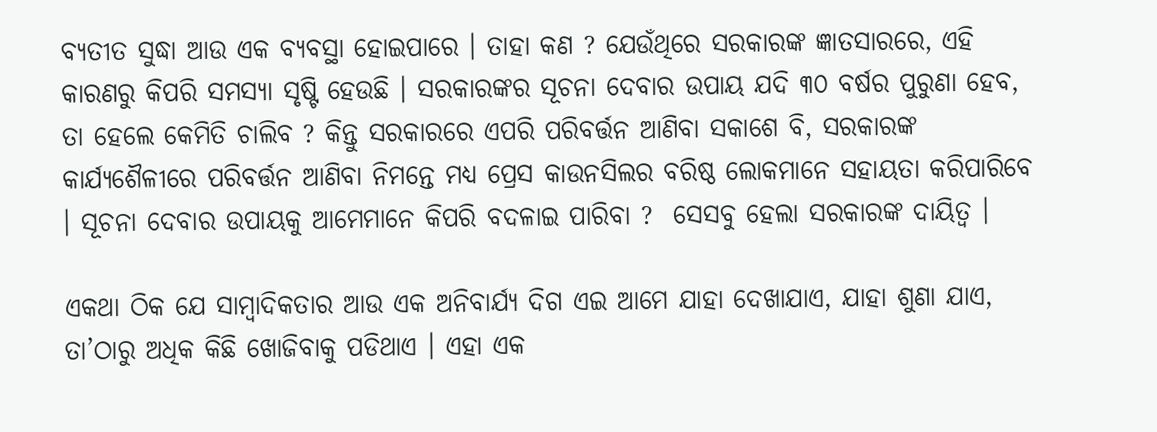ବ୍ୟତୀତ ସୁଦ୍ଧା ଆଉ ଏକ ବ୍ୟବସ୍ଥା ହୋଇପାରେ । ତାହା କଣ ? ଯେଉଁଥିରେ ସରକାରଙ୍କ ଜ୍ଞାତସାରରେ, ଏହି କାରଣରୁ କିପରି ସମସ୍ୟା ସୃଷ୍ଟି ହେଉଛି । ସରକାରଙ୍କର ସୂଚନା ଦେବାର ଉପାୟ ଯଦି ୩୦ ବର୍ଷର ପୁରୁଣା ହେବ, ତା ହେଲେ କେମିତି ଚାଲିବ ? କିନ୍ତୁ ସରକାରରେ ଏପରି ପରିବର୍ତ୍ତନ ଆଣିବା ସକାଶେ ବି, ସରକାରଙ୍କ କାର୍ଯ୍ୟଶୈଳୀରେ ପରିବର୍ତ୍ତନ ଆଣିବା ନିମନ୍ତେ ମଧ୍ୟ ପ୍ରେସ କାଉନସିଲର ବରିଷ୍ଠ ଲୋକମାନେ ସହାୟତା କରିପାରିବେ । ସୂଚନା ଦେବାର ଉପାୟକୁ ଆମେମାନେ କିପରି ବଦଳାଇ ପାରିବା ?  ସେସବୁ ହେଲା ସରକାରଙ୍କ ଦାୟିତ୍ଵ ।

ଏକଥା ଠିକ ଯେ ସାମ୍ବାଦିକତାର ଆଉ ଏକ ଅନିବାର୍ଯ୍ୟ ଦିଗ ଏଇ ଆମେ ଯାହା ଦେଖାଯାଏ, ଯାହା ଶୁଣା ଯାଏ, ତା’ଠାରୁ ଅଧିକ କିଛି ଖୋଜିବାକୁ ପଡିଥାଏ । ଏହା ଏକ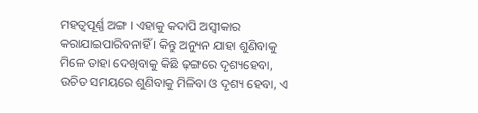ମହତ୍ଵପୂର୍ଣ୍ଣ ଅଙ୍ଗ । ଏହାକୁ କଦାପି ଅସ୍ଵୀକାର କରାଯାଇପାରିବନାହିଁ । କିନ୍ତୁ ଅନ୍ୟୁନ ଯାହା ଶୁଣିବାକୁ ମିଳେ ତାହା ଦେଖିବାକୁ କିଛି ଢ଼ଙ୍ଗରେ ଦୃଶ୍ୟହେବା, ଉଚିତ ସମୟରେ ଶୁଣିବାକୁ ମିଳିବା ଓ ଦୃଶ୍ୟ ହେବା, ଏ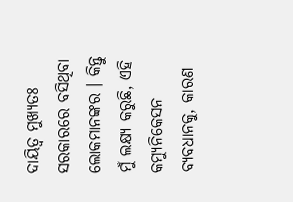ଦାୟିତ୍ଵ ମୁଖ୍ୟତଃ ସରକାରରେ ବସିଥିବା ଲୋକମାନଙ୍କର । କିନ୍ତୁ ମୁଁ ଲକ୍ଷ୍ୟ କରୁଛି, ଏହି କମ୍ୟୁନିକେସନ ବ୍ୟବଧାନକୁ, କାରଣ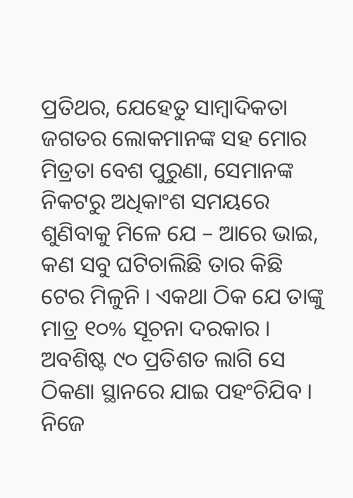ପ୍ରତିଥର, ଯେହେତୁ ସାମ୍ବାଦିକତା ଜଗତର ଲୋକମାନଙ୍କ ସହ ମୋର ମିତ୍ରତା ବେଶ ପୁରୁଣା, ସେମାନଙ୍କ ନିକଟରୁ ଅଧିକାଂଶ ସମୟରେ ଶୁଣିବାକୁ ମିଳେ ଯେ – ଆରେ ଭାଇ, କଣ ସବୁ ଘଟିଚାଲିଛି ତାର କିଛି ଟେର ମିଳୁନି । ଏକଥା ଠିକ ଯେ ତାଙ୍କୁ ମାତ୍ର ୧୦% ସୂଚନା ଦରକାର । ଅବଶିଷ୍ଟ ୯୦ ପ୍ରତିଶତ ଲାଗି ସେ ଠିକଣା ସ୍ଥାନରେ ଯାଇ ପହଂଚିଯିବ । ନିଜେ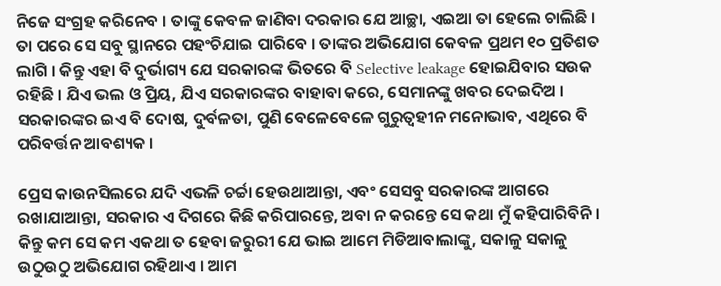ନିଜେ ସଂଗ୍ରହ କରିନେବ । ତାଙ୍କୁ କେବଳ ଜାଣିବା ଦରକାର ଯେ ଆଚ୍ଛା, ଏଇଆ ତା ହେଲେ ଚାଲିଛି । ତା ପରେ ସେ ସବୁ ସ୍ଥାନରେ ପହଂଚିଯାଇ ପାରିବେ । ତାଙ୍କର ଅଭିଯୋଗ କେବଳ ପ୍ରଥମ ୧୦ ପ୍ରତିଶତ ଲାଗି । କିନ୍ତୁ ଏହା ବି ଦୁର୍ଭାଗ୍ୟ ଯେ ସରକାରଙ୍କ ଭିତରେ ବି Selective leakage ହୋଇଯିବାର ସଉକ ରହିଛି । ଯିଏ ଭଲ ଓ ପ୍ରିୟ, ଯିଏ ସରକାରଙ୍କର ବାହାବା କରେ, ସେମାନଙ୍କୁ ଖବର ଦେଇଦିଅ । ସରକାରଙ୍କର ଇଏ ବି ଦୋଷ, ଦୁର୍ବଳତା, ପୁଣି ବେଳେବେଳେ ଗୁରୁତ୍ୱହୀନ ମନୋଭାବ, ଏଥିରେ ବି ପରିବର୍ତ୍ତନ ଆବଶ୍ୟକ ।

ପ୍ରେସ କାଉନସିଲରେ ଯଦି ଏଭଳି ଚର୍ଚ୍ଚା ହେଉଥାଆନ୍ତା, ଏବଂ ସେସବୁ ସରକାରଙ୍କ ଆଗରେ ରଖାଯାଆନ୍ତା, ସରକାର ଏ ଦିଗରେ କିଛି କରିପାରନ୍ତେ, ଅବା ନ କରନ୍ତେ ସେ କଥା ମୁଁ କହିପାରିବିନି । କିନ୍ତୁ କମ ସେ କମ ଏକଥା ତ ହେବା ଜରୁରୀ ଯେ ଭାଇ ଆମେ ମିଡିଆବାଲାଙ୍କୁ, ସକାଳୁ ସକାଳୁ ଉଠୁଉଠୁ ଅଭିଯୋଗ ରହିଥାଏ । ଆମ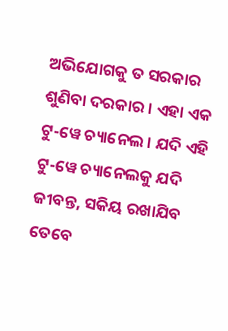ଅଭିଯୋଗକୁ ତ ସରକାର ଶୁଣିବା ଦରକାର । ଏହା ଏକ ଟୁ-ୱେ ଚ୍ୟାନେଲ । ଯଦି ଏହି ଟୁ-ୱେ ଚ୍ୟାନେଲକୁ ଯଦି ଜୀବନ୍ତ, ସକିୟ ରଖାଯିବ ତେବେ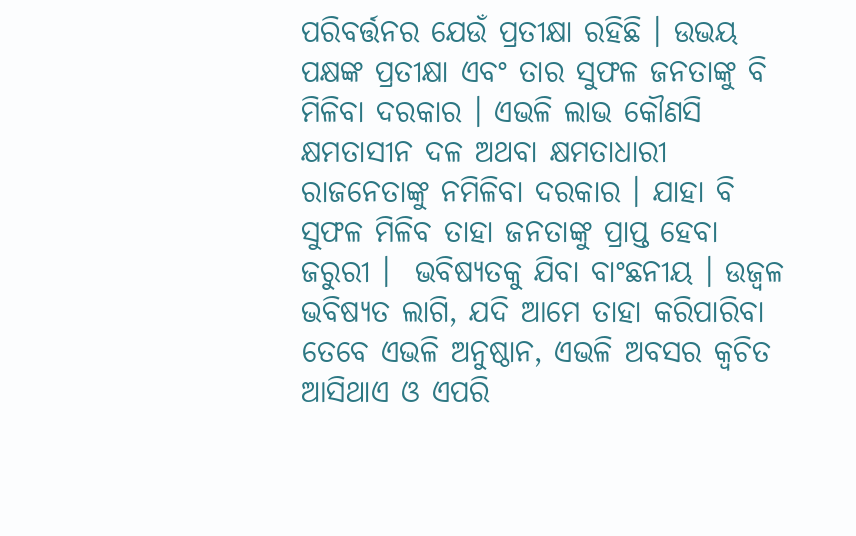ପରିବର୍ତ୍ତନର ଯେଉଁ ପ୍ରତୀକ୍ଷା ରହିଛି । ଉଭୟ ପକ୍ଷଙ୍କ ପ୍ରତୀକ୍ଷା ଏବଂ ତାର ସୁଫଳ ଜନତାଙ୍କୁ ବି ମିଳିବା ଦରକାର । ଏଭଳି ଲାଭ କୌଣସି କ୍ଷମତାସୀନ ଦଳ ଅଥବା କ୍ଷମତାଧାରୀ ରାଜନେତାଙ୍କୁ ନମିଳିବା ଦରକାର । ଯାହା ବି ସୁଫଳ ମିଳିବ ତାହା ଜନତାଙ୍କୁ ପ୍ରାପ୍ତ ହେବା ଜରୁରୀ ।  ଭବିଷ୍ୟତକୁ ଯିବା ବାଂଛନୀୟ । ଉଜ୍ଵଳ ଭବିଷ୍ୟତ ଲାଗି, ଯଦି ଆମେ ତାହା କରିପାରିବା ତେବେ ଏଭଳି ଅନୁଷ୍ଠାନ, ଏଭଳି ଅବସର କ୍ଵଚିତ ଆସିଥାଏ ଓ ଏପରି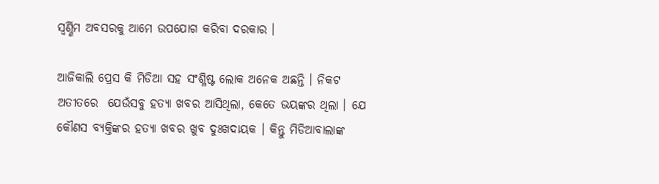ସ୍ଵର୍ଣ୍ଣିମ ଅବସରକୁ ଆମେ ଉପଯୋଗ କରିବା ଦରକାର ।

ଆଜିକାଲି ପ୍ରେସ କି ମିଡିଆ ସହ ସଂଶ୍ଳିଷ୍ଟ ଲୋକ ଅନେକ ଅଛନ୍ତି । ନିକଟ ଅତୀତରେ  ଯେଉଁସବୁ ହତ୍ୟା ଖବର ଆସିଥିଲା, କେତେ ଭୟଙ୍କର ଥିଲା । ଯେ କୌଣସ ବ୍ୟକ୍ତିଙ୍କର ହତ୍ୟା ଖବର ଖୁବ ଦୁଃଖଦାୟକ । କିନ୍ତୁ ମିଡିଆବାଲାଙ୍କ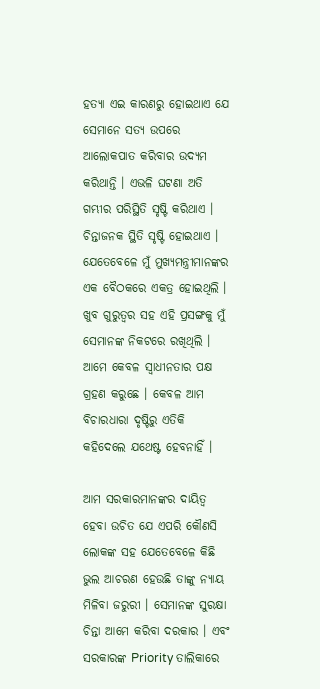ହତ୍ୟା ଏଇ କାରଣରୁ ହୋଇଥାଏ ଯେ ସେମାନେ ସତ୍ୟ ଉପରେ ଆଲୋକପାତ କରିବାର ଉଦ୍ୟମ କରିଥାନ୍ତି । ଏଭଳି ଘଟଣା ଅତି ଗମ୍ଭୀର ପରିସ୍ଥିତି ସୃଷ୍ଟି କରିଥାଏ । ଚିନ୍ତାଜନକ ସ୍ଥିତି ସୃଷ୍ଟି ହୋଇଥାଏ । ଯେତେବେଳେ ମୁଁ ମୁଖ୍ୟମନ୍ତ୍ରୀମାନଙ୍କର ଏକ ବୈଠକରେ ଏକତ୍ର ହୋଇଥିଲି । ଖୁବ ଗୁରୁତ୍ଵର ସହ ଏହି ପ୍ରସଙ୍ଗକୁ ମୁଁ ସେମାନଙ୍କ ନିକଟରେ ରଖିଥିଲି । ଆମେ କେବଳ ସ୍ଵାଧୀନତାର ପକ୍ଷ ଗ୍ରହଣ କରୁଛେ । କେବଳ ଆମ ବିଚାରଧାରା ଦୃଷ୍ଟିରୁ ଏତିକି କହିଦେଲେ ଯଥେଷ୍ଟ ହେବନାହିଁ ।

ଆମ ସରକାରମାନଙ୍କର ଦାୟିତ୍ଵ ହେବା ଉଚିତ ଯେ ଏପରି କୌଣସି ଲୋକଙ୍କ ସହ ଯେତେବେଳେ କିଛି ଭୁଲ ଆଚରଣ ହେଉଛି ତାଙ୍କୁ ନ୍ୟାୟ ମିଳିବା ଜରୁରୀ । ସେମାନଙ୍କ ସୁରକ୍ଷା ଚିନ୍ତା ଆମେ କରିବା ଦରକାର । ଏବଂ ସରକାରଙ୍କ Priority ତାଲିକାରେ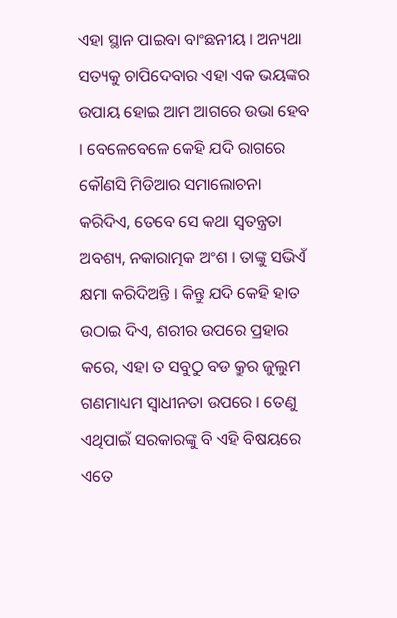ଏହା ସ୍ଥାନ ପାଇବା ବାଂଛନୀୟ । ଅନ୍ୟଥା ସତ୍ୟକୁ ଚାପିଦେବାର ଏହା ଏକ ଭୟଙ୍କର ଉପାୟ ହୋଇ ଆମ ଆଗରେ ଉଭା ହେବ । ବେଳେବେଳେ କେହି ଯଦି ରାଗରେ କୌଣସି ମିଡିଆର ସମାଲୋଚନା କରିଦିଏ, ତେବେ ସେ କଥା ସ୍ଵତନ୍ତ୍ରତା ଅବଶ୍ୟ, ନକାରାତ୍ମକ ଅଂଶ । ତାଙ୍କୁ ସଭିଏଁ କ୍ଷମା କରିଦିଅନ୍ତି । କିନ୍ତୁ ଯଦି କେହି ହାତ ଉଠାଇ ଦିଏ, ଶରୀର ଉପରେ ପ୍ରହାର କରେ, ଏହା ତ ସବୁଠୁ ବଡ କ୍ରୁର ଜୁଲୁମ ଗଣମାଧ୍ୟମ ସ୍ଵାଧୀନତା ଉପରେ । ତେଣୁ ଏଥିପାଇଁ ସରକାରଙ୍କୁ ବି ଏହି ବିଷୟରେ ଏତେ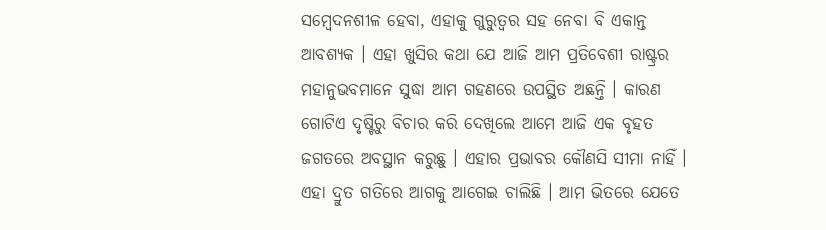ସମ୍ବେଦନଶୀଳ ହେବା, ଏହାକୁ ଗୁରୁତ୍ଵର ସହ ନେବା ବି ଏକାନ୍ତ ଆବଶ୍ୟକ । ଏହା ଖୁସିର କଥା ଯେ ଆଜି ଆମ ପ୍ରତିବେଶୀ ରାଷ୍ଟ୍ରର ମହାନୁଭବମାନେ ସୁଦ୍ଧା ଆମ ଗହଣରେ ଉପସ୍ଥିତ ଅଛନ୍ତି । କାରଣ ଗୋଟିଏ ଦୃଷ୍ଟିରୁ ବିଚାର କରି ଦେଖିଲେ ଆମେ ଆଜି ଏକ ବୃହତ ଜଗତରେ ଅବସ୍ଥାନ କରୁଛୁ । ଏହାର ପ୍ରଭାବର କୌଣସି ସୀମା ନାହିଁ । ଏହା ଦ୍ରୁତ ଗତିରେ ଆଗକୁ ଆଗେଇ ଚାଲିଛି । ଆମ ଭିତରେ ଯେତେ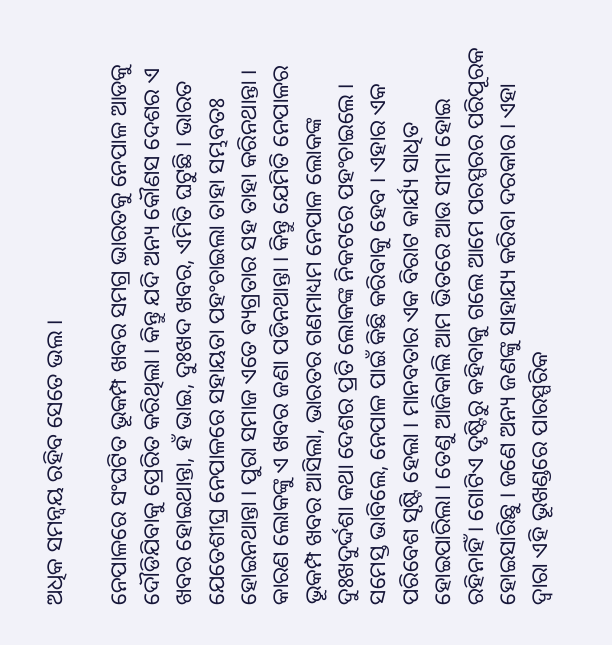ଅଧିକ ସମନ୍ଵୟ ରହିବ ସେତେ ଭଲ ।

ନେପାଳରେ ସଂଘଟିତ ଭୂକମ୍ପ ଖବର ସମଗ୍ର ଭାରତକୁ ନେପାଳ ଆଡକୁ ଦୌଡିଯିବାକୁ ପ୍ରେରିତ କରିଥିଲା । କିନ୍ତୁ ଯଦି ଅନ୍ୟ କୌଣସ ଦେଶର ଏ ଖବର ହୋଇଥାନ୍ତା, ହଁ ଭାଇ, ଦୁଃଖଦ ଖବର, ଏମିତି ଘଟୁଛି । ଭାରତ ଯେତେଶୀଘ୍ର ନେପାଳରେ ସହାୟତା ପହଂଚାଇଲା ତାହା ସମ୍ଭବତଃ ହୋଇନଥାନ୍ତା । ପୁରା ସମାଜ ଏତେ ବ୍ୟଗ୍ରତାର ସହ ତାହା କରିନଥାନ୍ତା । କାରଣ ଲୋକଙ୍କୁ ଏ ଖବର ଜଣା ପଡିନଥାନ୍ତା । କିନ୍ତୁ ଯେମିତି ନେପାଳର ଭୂକମ୍ପ ଖବର ଆସିଲା, ଭାରତର ଗଣମାଧ୍ୟମ ନେପାଳ ଲୋକଙ୍କ ଦୁଃଖଦୁର୍ଦ୍ଦଶା କଥା ଦେଶର ପ୍ରତି ଲୋକଙ୍କ ନିକଟରେ ପହଂଚାଇଲେ । ସମେସ୍ତ ଭାବିଲେ, ନେପାଳ ପାଇଁ କିଛି କରିବାକୁ ହେବ । ଏହାର ଏକ ପରିବେଶ ସୃଷ୍ଟି ହେଲା । ମାନବତାର ଏକ ବିରାଟ କାର୍ଯ୍ୟ ସାଧିତ ହୋଇପାରିଲା । ତେଣୁ ଆଜିକାଲି ଆମ ଭିତରେ ଆଉ ସୀମା ହୋଇ ରହିନାହିଁ । ଗୋଟିଏ ଦୃଷ୍ଟିରୁ କହିବାକୁ ଗଲେ ଆମେ ପରସ୍ପରର ପରିପୂରକ ହୋଇସାରିଛୁ । ଜଣେ ଅନ୍ୟ ଜଣଙ୍କୁ ସାହାଯ୍ୟ କରିବା ଦରକାର । ଏହା ଦ୍ୱାରା ଏହି ଭୂଖଣ୍ଡରେ ପାରସ୍ପରିକ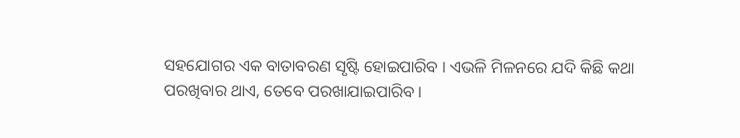ସହଯୋଗର ଏକ ବାତାବରଣ ସୃଷ୍ଟି ହୋଇପାରିବ । ଏଭଳି ମିଳନରେ ଯଦି କିଛି କଥା ପରଖିବାର ଥାଏ, ତେବେ ପରଖାଯାଇପାରିବ ।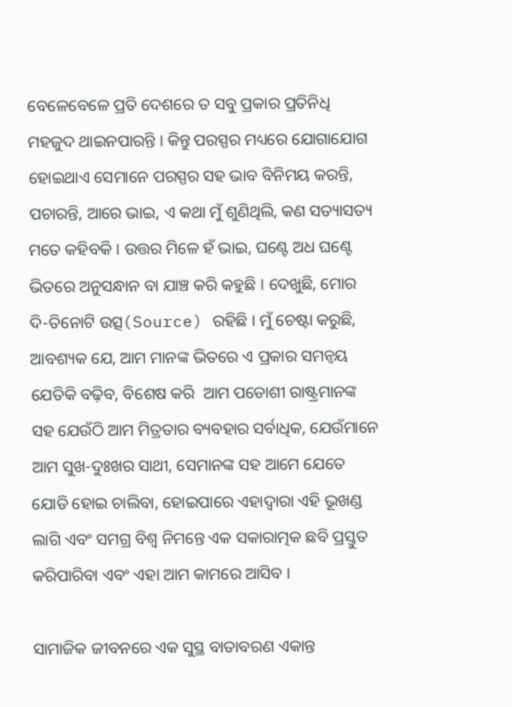ବେଳେବେଳେ ପ୍ରତି ଦେଶରେ ତ ସବୁ ପ୍ରକାର ପ୍ରତିନିଧି ମହଜୁଦ ଥାଇନପାରନ୍ତି । କିନ୍ତୁ ପରସ୍ପର ମଧ୍ୟରେ ଯୋଗାଯୋଗ ହୋଇଥାଏ ସେମାନେ ପରସ୍ପର ସହ ଭାବ ବିନିମୟ କରନ୍ତି, ପଚାରନ୍ତି, ଆରେ ଭାଇ, ଏ କଥା ମୁଁ ଶୁଣିଥିଲି, କଣ ସତ୍ୟାସତ୍ୟ ମତେ କହିବକି । ଉତ୍ତର ମିଳେ ହଁ ଭାଇ, ଘଣ୍ଟେ ଅଧ ଘଣ୍ଟେ ଭିତରେ ଅନୁସନ୍ଧାନ ବା ଯାଞ୍ଚ କରି କହୁଛି । ଦେଖୁଛି, ମୋର ଦି-ତିନୋଟି ଉତ୍ସ(Source) ରହିଛି । ମୁଁ ଚେଷ୍ଟା କରୁଛି, ଆବଶ୍ୟକ ଯେ, ଆମ ମାନଙ୍କ ଭିତରେ ଏ ପ୍ରକାର ସମନ୍ଵୟ ଯେତିକି ବଢ଼ିବ, ବିଶେଷ କରି  ଆମ ପଡୋଶୀ ରାଷ୍ଟ୍ରମାନଙ୍କ ସହ ଯେଉଁଠି ଆମ ମିତ୍ରତାର ବ୍ୟବହାର ସର୍ବାଧିକ, ଯେଉଁମାନେ ଆମ ସୁଖ-ଦୁଃଖର ସାଥୀ, ସେମାନଙ୍କ ସହ ଆମେ ଯେତେ ଯୋଡି ହୋଇ ଚାଲିବା, ହୋଇପାରେ ଏହାଦ୍ୱାରା ଏହି ଭୂଖଣ୍ଡ ଲାଗି ଏବଂ ସମଗ୍ର ବିଶ୍ଵ ନିମନ୍ତେ ଏକ ସକାରାତ୍ମକ ଛବି ପ୍ରସ୍ତୁତ କରିପାରିବା ଏବଂ ଏହା ଆମ କାମରେ ଆସିବ ।

ସାମାଜିକ ଜୀବନରେ ଏକ ସୁସ୍ଥ ବାତାବରଣ ଏକାନ୍ତ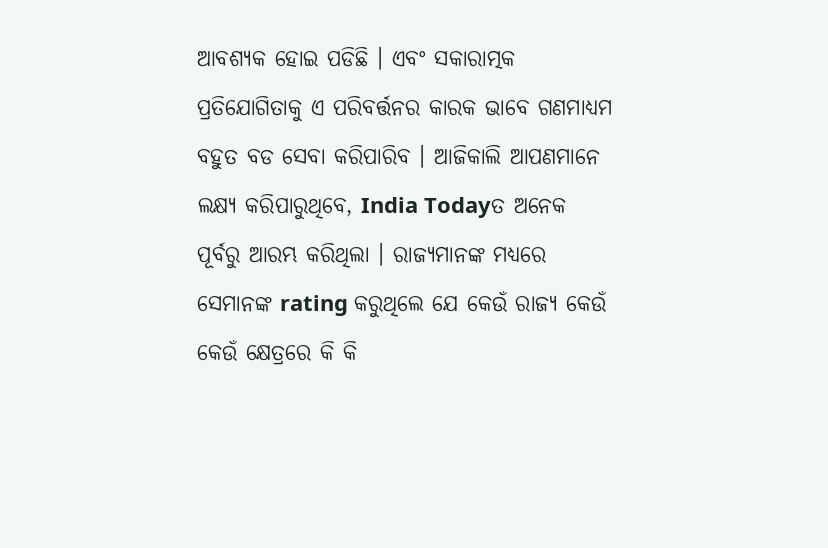ଆବଶ୍ୟକ ହୋଇ ପଡିଛି । ଏବଂ ସକାରାତ୍ମକ ପ୍ରତିଯୋଗିତାକୁ ଏ ପରିବର୍ତ୍ତନର କାରକ ଭାବେ ଗଣମାଧ୍ୟମ ବହୁତ ବଡ ସେବା କରିପାରିବ । ଆଜିକାଲି ଆପଣମାନେ ଲକ୍ଷ୍ୟ କରିପାରୁଥିବେ, India Todayତ ଅନେକ ପୂର୍ବରୁ ଆରମ୍ଭ କରିଥିଲା । ରାଜ୍ୟମାନଙ୍କ ମଧ୍ୟରେ ସେମାନଙ୍କ rating କରୁଥିଲେ ଯେ କେଉଁ ରାଜ୍ୟ କେଉଁ କେଉଁ କ୍ଷେତ୍ରରେ କି କି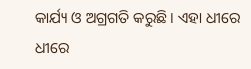କାର୍ଯ୍ୟ ଓ ଅଗ୍ରଗତି କରୁଛି । ଏହା ଧୀରେ ଧୀରେ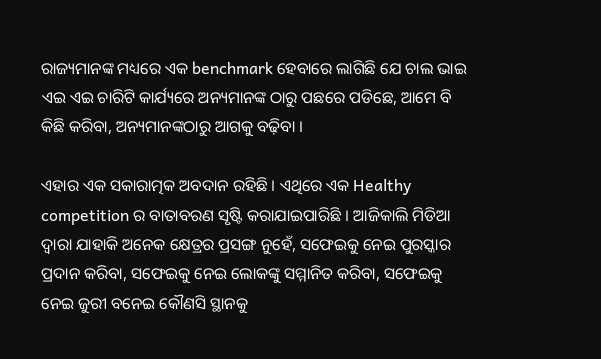ରାଜ୍ୟମାନଙ୍କ ମଧ୍ୟରେ ଏକ benchmark ହେବାରେ ଲାଗିଛି ଯେ ଚାଲ ଭାଇ ଏଇ ଏଇ ଚାରିଟି କାର୍ଯ୍ୟରେ ଅନ୍ୟମାନଙ୍କ ଠାରୁ ପଛରେ ପଡିଛେ, ଆମେ ବି କିଛି କରିବା, ଅନ୍ୟମାନଙ୍କଠାରୁ ଆଗକୁ ବଢ଼ିବା ।

ଏହାର ଏକ ସକାରାତ୍ମକ ଅବଦାନ ରହିଛି । ଏଥିରେ ଏକ Healthy competition ର ବାତାବରଣ ସୃଷ୍ଟି କରାଯାଇପାରିଛି । ଆଜିକାଲି ମିଡିଆ ଦ୍ୱାରା ଯାହାକି ଅନେକ କ୍ଷେତ୍ରର ପ୍ରସଙ୍ଗ ନୁହେଁ, ସଫେଇକୁ ନେଇ ପୁରସ୍କାର ପ୍ରଦାନ କରିବା, ସଫେଇକୁ ନେଇ ଲୋକଙ୍କୁ ସମ୍ମାନିତ କରିବା, ସଫେଇକୁ ନେଇ ଜୁରୀ ବନେଇ କୌଣସି ସ୍ଥାନକୁ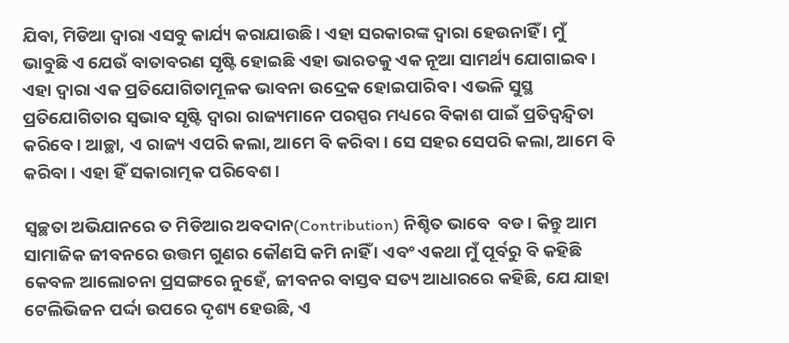ଯିବା, ମିଡିଆ ଦ୍ୱାରା ଏସବୁ କାର୍ଯ୍ୟ କରାଯାଉଛି । ଏହା ସରକାରଙ୍କ ଦ୍ୱାରା ହେଉନାହିଁ । ମୁଁ ଭାବୁଛି ଏ ଯେଉଁ ବାତାବରଣ ସୃଷ୍ଟି ହୋଇଛି ଏହା ଭାରତକୁ ଏକ ନୂଆ ସାମର୍ଥ୍ୟ ଯୋଗାଇବ । ଏହା ଦ୍ଵାରା ଏକ ପ୍ରତିଯୋଗିତାମୂଳକ ଭାବନା ଉଦ୍ରେକ ହୋଇପାରିବ । ଏଭଳି ସୁସ୍ଥ ପ୍ରତିଯୋଗିତାର ସ୍ଵଭାବ ସୃଷ୍ଟି ଦ୍ଵାରା ରାଜ୍ୟମାନେ ପରସ୍ପର ମଧ୍ୟରେ ବିକାଶ ପାଇଁ ପ୍ରତିଦ୍ଵନ୍ଦ୍ୱିତା କରିବେ । ଆଚ୍ଛା, ଏ ରାଜ୍ୟ ଏପରି କଲା, ଆମେ ବି କରିବା । ସେ ସହର ସେପରି କଲା, ଆମେ ବି କରିବା । ଏହା ହିଁ ସକାରାତ୍ମକ ପରିବେଶ ।

ସ୍ଵଚ୍ଛତା ଅଭିଯାନରେ ତ ମିଡିଆର ଅବଦାନ(Contribution) ନିଶ୍ଚିତ ଭାବେ  ବଡ । କିନ୍ତୁ ଆମ ସାମାଜିକ ଜୀବନରେ ଉତ୍ତମ ଗୁଣର କୌଣସି କମି ନାହିଁ । ଏବଂ ଏକଥା ମୁଁ ପୂର୍ବରୁ ବି କହିଛି କେବଳ ଆଲୋଚନା ପ୍ରସଙ୍ଗରେ ନୁହେଁ, ଜୀବନର ବାସ୍ତବ ସତ୍ୟ ଆଧାରରେ କହିଛି, ଯେ ଯାହା ଟେଲିଭିଜନ ପର୍ଦ୍ଦା ଉପରେ ଦୃଶ୍ୟ ହେଉଛି, ଏ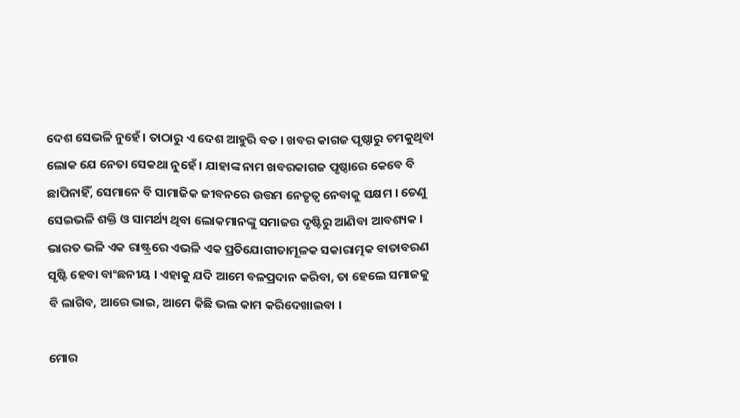ଦେଶ ସେଭଳି ନୁହେଁ । ତାଠାରୁ ଏ ଦେଶ ଆହୁରି ବଡ । ଖବର କାଗଜ ପୃଷ୍ଠାରୁ ଚମକୁଥିବା ଲୋକ ଯେ ନେତା ସେକଥା ନୁହେଁ । ଯାହାଙ୍କ ନାମ ଖବରକାଗଜ ପୃଷ୍ଠାରେ କେବେ ବି ଛାପିନାହିଁ, ସେମାନେ ବି ସାମାଜିକ ଜୀବନରେ ଉତ୍ତମ ନେତୃତ୍ଵ ନେବାକୁ ସକ୍ଷମ । ତେଣୁ ସେଇଭଳି ଶକ୍ତି ଓ ସାମର୍ଥ୍ୟ ଥିବା ଲୋକମାନଙ୍କୁ ସମାଜର ଦୃଷ୍ଟିରୁ ଆଣିବା ଆବଶ୍ୟକ । ଭାରତ ଭଳି ଏକ ରାଷ୍ଟ୍ରରେ ଏଭଳି ଏକ ପ୍ରତିଯୋଗୀତାମୂଳକ ସକାରାତ୍ମକ ବାତାବରଣ ସୃଷ୍ଟି ହେବା ବାଂଛନୀୟ । ଏହାକୁ ଯଦି ଆମେ ବଳପ୍ରଦାନ କରିବା, ତା ହେଲେ ସମାଜକୁ ବି ଲାଗିବ, ଆରେ ଭାଇ, ଆମେ କିଛି ଭଲ କାମ କରିଦେଖାଇବା ।

ମୋର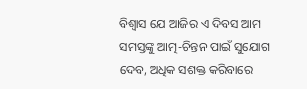ବିଶ୍ଵାସ ଯେ ଆଜିର ଏ ଦିବସ ଆମ ସମସ୍ତଙ୍କୁ ଆତ୍ମ-ଚିନ୍ତନ ପାଇଁ ସୁଯୋଗ ଦେବ, ଅଧିକ ସଶକ୍ତ କରିବାରେ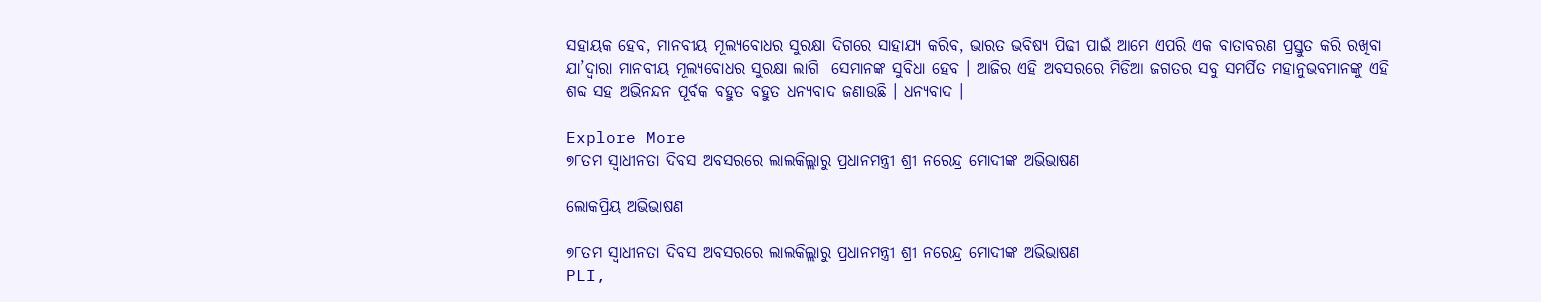ସହାୟକ ହେବ, ମାନବୀୟ ମୂଲ୍ୟବୋଧର ସୁରକ୍ଷା ଦିଗରେ ସାହାଯ୍ୟ କରିବ, ଭାରତ ଭବିଷ୍ୟ ପିଢୀ ପାଇଁ ଆମେ ଏପରି ଏକ ବାତାବରଣ ପ୍ରସ୍ତୁତ କରି ରଖିବା ଯା’ଦ୍ଵାରା ମାନବୀୟ ମୂଲ୍ୟବୋଧର ସୁରକ୍ଷା ଲାଗି  ସେମାନଙ୍କ ସୁବିଧା ହେବ । ଆଜିର ଏହି ଅବସରରେ ମିଡିଆ ଜଗତର ସବୁ ସମର୍ପିତ ମହାନୁଭବମାନଙ୍କୁ ଏହି ଶବ୍ଦ ସହ ଅଭିନନ୍ଦନ ପୂର୍ବକ ବହୁତ ବହୁତ ଧନ୍ୟବାଦ ଜଣାଉଛି । ଧନ୍ୟବାଦ ।

Explore More
୭୮ତମ ସ୍ୱାଧୀନତା ଦିବସ ଅବସରରେ ଲାଲକିଲ୍ଲାରୁ ପ୍ରଧାନମନ୍ତ୍ରୀ ଶ୍ରୀ ନରେନ୍ଦ୍ର ମୋଦୀଙ୍କ ଅଭିଭାଷଣ

ଲୋକପ୍ରିୟ ଅଭିଭାଷଣ

୭୮ତମ ସ୍ୱାଧୀନତା ଦିବସ ଅବସରରେ ଲାଲକିଲ୍ଲାରୁ ପ୍ରଧାନମନ୍ତ୍ରୀ ଶ୍ରୀ ନରେନ୍ଦ୍ର ମୋଦୀଙ୍କ ଅଭିଭାଷଣ
PLI,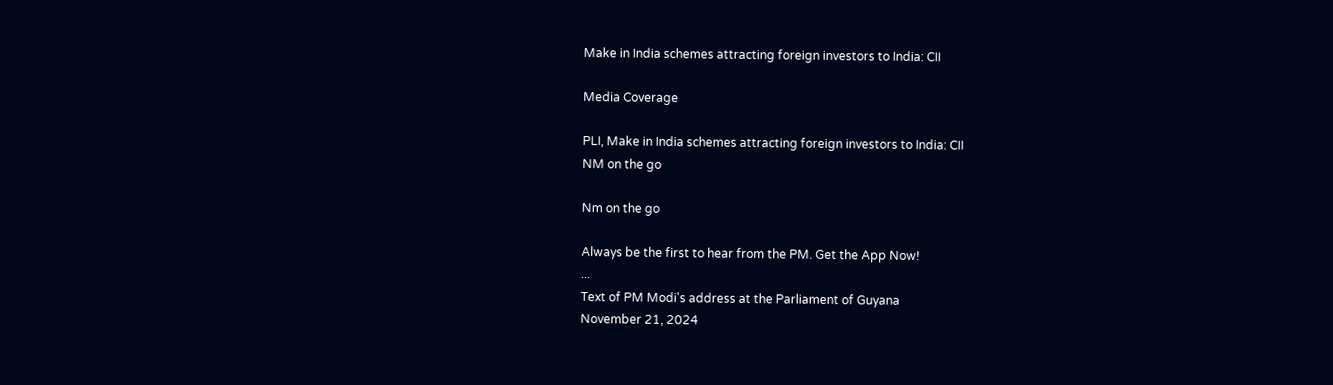Make in India schemes attracting foreign investors to India: CII

Media Coverage

PLI, Make in India schemes attracting foreign investors to India: CII
NM on the go

Nm on the go

Always be the first to hear from the PM. Get the App Now!
...
Text of PM Modi's address at the Parliament of Guyana
November 21, 2024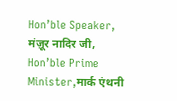Hon’ble Speaker, मंज़ूर नादिर जी,
Hon’ble Prime Minister,मार्क एंथनी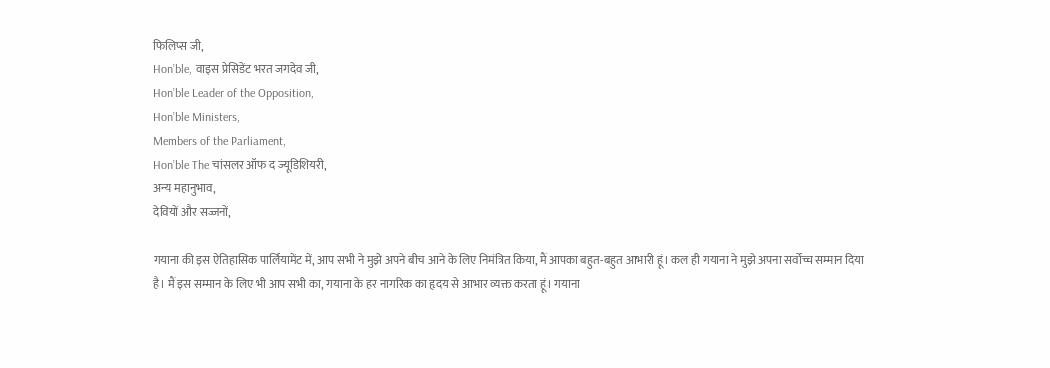फिलिप्स जी,
Hon’ble, वाइस प्रेसिडेंट भरत जगदेव जी,
Hon’ble Leader of the Opposition,
Hon’ble Ministers,
Members of the Parliament,
Hon’ble The चांसलर ऑफ द ज्यूडिशियरी,
अन्य महानुभाव,
देवियों और सज्जनों,

गयाना की इस ऐतिहासिक पार्लियामेंट में, आप सभी ने मुझे अपने बीच आने के लिए निमंत्रित किया, मैं आपका बहुत-बहुत आभारी हूं। कल ही गयाना ने मुझे अपना सर्वोच्च सम्मान दिया है। मैं इस सम्मान के लिए भी आप सभी का, गयाना के हर नागरिक का हृदय से आभार व्यक्त करता हूं। गयाना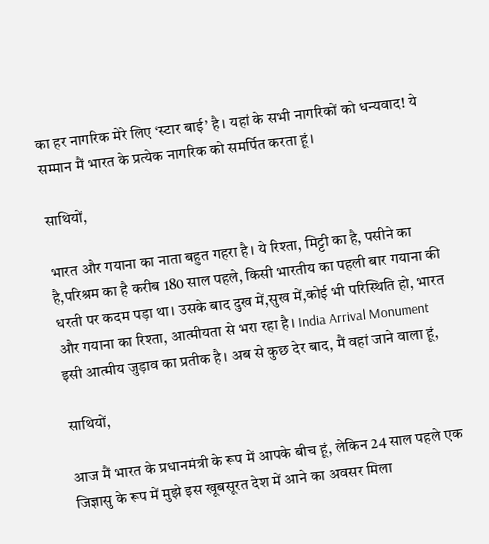का हर नागरिक मेरे लिए ‘स्टार बाई’ है। यहां के सभी नागरिकों को धन्यवाद! ये सम्मान मैं भारत के प्रत्येक नागरिक को समर्पित करता हूं।

साथियों,

भारत और गयाना का नाता बहुत गहरा है। ये रिश्ता, मिट्टी का है, पसीने का है,परिश्रम का है करीब 180 साल पहले, किसी भारतीय का पहली बार गयाना की धरती पर कदम पड़ा था। उसके बाद दुख में,सुख में,कोई भी परिस्थिति हो, भारत और गयाना का रिश्ता, आत्मीयता से भरा रहा है। India Arrival Monument इसी आत्मीय जुड़ाव का प्रतीक है। अब से कुछ देर बाद, मैं वहां जाने वाला हूं,

साथियों,

आज मैं भारत के प्रधानमंत्री के रूप में आपके बीच हूं, लेकिन 24 साल पहले एक जिज्ञासु के रूप में मुझे इस खूबसूरत देश में आने का अवसर मिला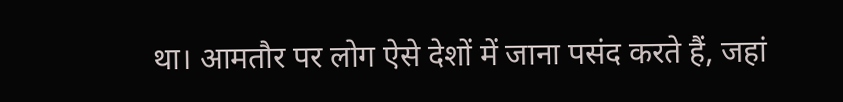था। आमतौर पर लोग ऐसे देशों में जाना पसंद करते हैं, जहां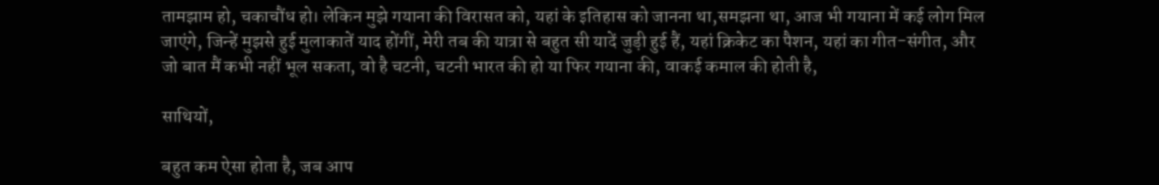तामझाम हो, चकाचौंध हो। लेकिन मुझे गयाना की विरासत को, यहां के इतिहास को जानना था,समझना था, आज भी गयाना में कई लोग मिल जाएंगे, जिन्हें मुझसे हुई मुलाकातें याद होंगीं, मेरी तब की यात्रा से बहुत सी यादें जुड़ी हुई हैं, यहां क्रिकेट का पैशन, यहां का गीत-संगीत, और जो बात मैं कभी नहीं भूल सकता, वो है चटनी, चटनी भारत की हो या फिर गयाना की, वाकई कमाल की होती है,

साथियों,

बहुत कम ऐसा होता है, जब आप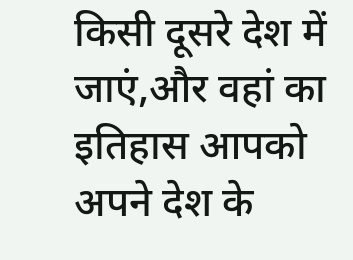किसी दूसरे देश में जाएं,और वहां का इतिहास आपको अपने देश के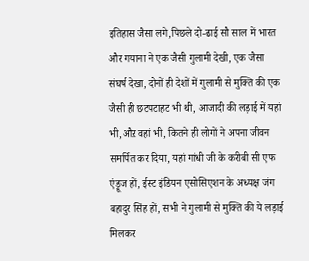इतिहास जैसा लगे,पिछले दो-ढाई सौ साल में भारत और गयाना ने एक जैसी गुलामी देखी, एक जैसा संघर्ष देखा, दोनों ही देशों में गुलामी से मुक्ति की एक जैसी ही छटपटाहट भी थी, आजादी की लड़ाई में यहां भी,औऱ वहां भी, कितने ही लोगों ने अपना जीवन समर्पित कर दिया, यहां गांधी जी के करीबी सी एफ एंड्रूज हों, ईस्ट इंडियन एसोसिएशन के अध्यक्ष जंग बहादुर सिंह हों, सभी ने गुलामी से मुक्ति की ये लड़ाई मिलकर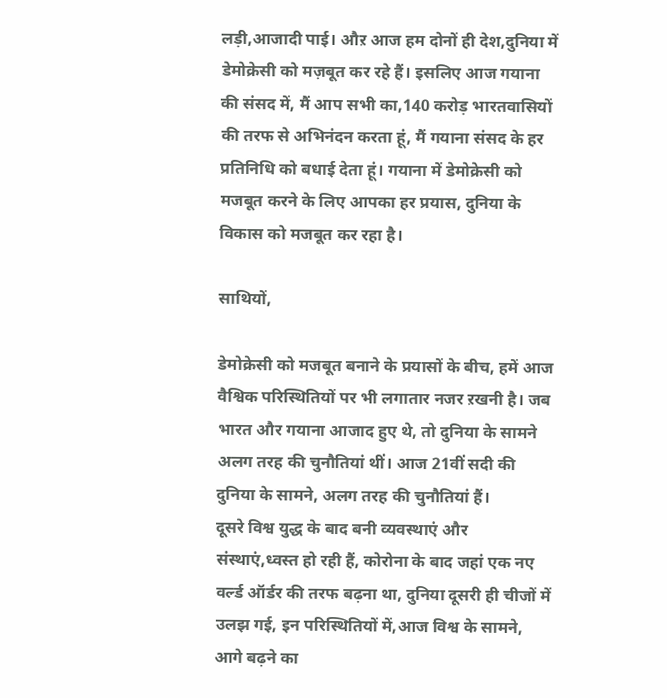लड़ी,आजादी पाई। औऱ आज हम दोनों ही देश,दुनिया में डेमोक्रेसी को मज़बूत कर रहे हैं। इसलिए आज गयाना की संसद में, मैं आप सभी का,140 करोड़ भारतवासियों की तरफ से अभिनंदन करता हूं, मैं गयाना संसद के हर प्रतिनिधि को बधाई देता हूं। गयाना में डेमोक्रेसी को मजबूत करने के लिए आपका हर प्रयास, दुनिया के विकास को मजबूत कर रहा है।

साथियों,

डेमोक्रेसी को मजबूत बनाने के प्रयासों के बीच, हमें आज वैश्विक परिस्थितियों पर भी लगातार नजर ऱखनी है। जब भारत और गयाना आजाद हुए थे, तो दुनिया के सामने अलग तरह की चुनौतियां थीं। आज 21वीं सदी की दुनिया के सामने, अलग तरह की चुनौतियां हैं।
दूसरे विश्व युद्ध के बाद बनी व्यवस्थाएं और संस्थाएं,ध्वस्त हो रही हैं, कोरोना के बाद जहां एक नए वर्ल्ड ऑर्डर की तरफ बढ़ना था, दुनिया दूसरी ही चीजों में उलझ गई, इन परिस्थितियों में,आज विश्व के सामने, आगे बढ़ने का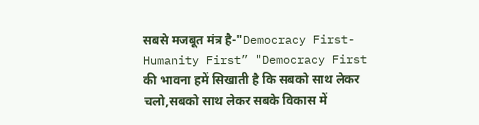सबसे मजबूत मंत्र है-"Democracy First- Humanity First” "Democracy First की भावना हमें सिखाती है कि सबको साथ लेकर चलो,सबको साथ लेकर सबके विकास में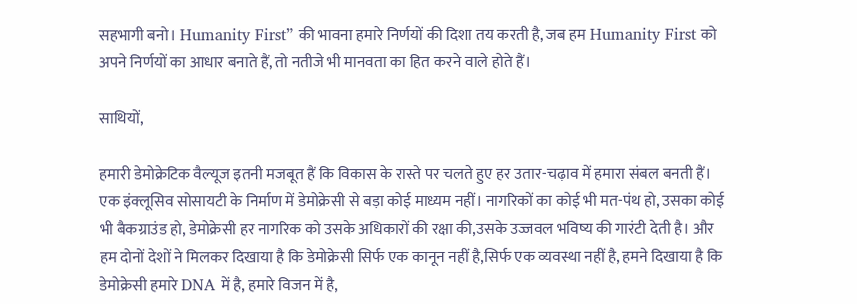सहभागी बनो। Humanity First” की भावना हमारे निर्णयों की दिशा तय करती है, जब हम Humanity First को अपने निर्णयों का आधार बनाते हैं, तो नतीजे भी मानवता का हित करने वाले होते हैं।

साथियों,

हमारी डेमोक्रेटिक वैल्यूज इतनी मजबूत हैं कि विकास के रास्ते पर चलते हुए हर उतार-चढ़ाव में हमारा संबल बनती हैं। एक इंक्लूसिव सोसायटी के निर्माण में डेमोक्रेसी से बड़ा कोई माध्यम नहीं। नागरिकों का कोई भी मत-पंथ हो, उसका कोई भी बैकग्राउंड हो, डेमोक्रेसी हर नागरिक को उसके अधिकारों की रक्षा की,उसके उज्जवल भविष्य की गारंटी देती है। और हम दोनों देशों ने मिलकर दिखाया है कि डेमोक्रेसी सिर्फ एक कानून नहीं है,सिर्फ एक व्यवस्था नहीं है, हमने दिखाया है कि डेमोक्रेसी हमारे DNA में है, हमारे विजन में है,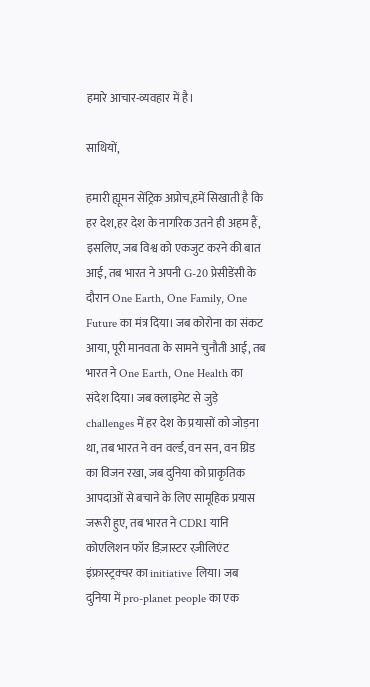हमारे आचार-व्यवहार में है।

साथियों,

हमारी ह्यूमन सेंट्रिक अप्रोच,हमें सिखाती है कि हर देश,हर देश के नागरिक उतने ही अहम हैं, इसलिए, जब विश्व को एकजुट करने की बात आई, तब भारत ने अपनी G-20 प्रेसीडेंसी के दौरान One Earth, One Family, One Future का मंत्र दिया। जब कोरोना का संकट आया, पूरी मानवता के सामने चुनौती आई, तब भारत ने One Earth, One Health का संदेश दिया। जब क्लाइमेट से जुड़े challenges में हर देश के प्रयासों को जोड़ना था, तब भारत ने वन वर्ल्ड, वन सन, वन ग्रिड का विजन रखा, जब दुनिया को प्राकृतिक आपदाओं से बचाने के लिए सामूहिक प्रयास जरूरी हुए, तब भारत ने CDRI यानि कोएलिशन फॉर डिज़ास्टर रज़ीलिएंट इंफ्रास्ट्रक्चर का initiative लिया। जब दुनिया में pro-planet people का एक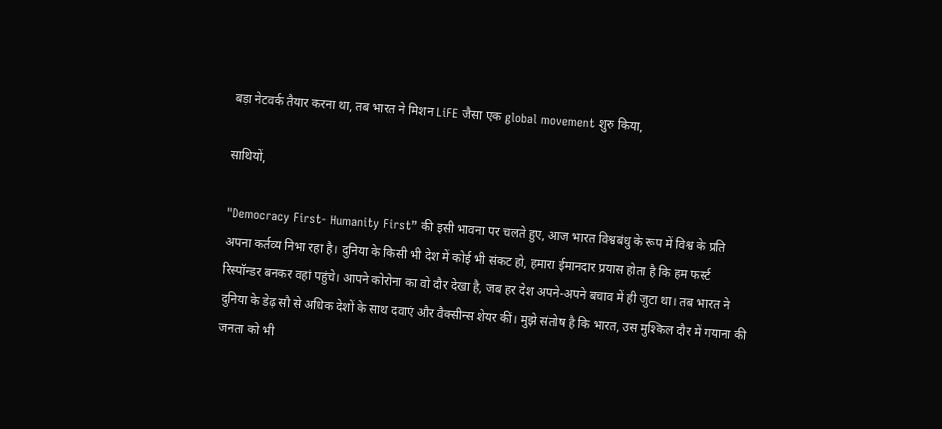बड़ा नेटवर्क तैयार करना था, तब भारत ने मिशन LiFE जैसा एक global movement शुरु किया,

साथियों,

"Democracy First- Humanity First” की इसी भावना पर चलते हुए, आज भारत विश्वबंधु के रूप में विश्व के प्रति अपना कर्तव्य निभा रहा है। दुनिया के किसी भी देश में कोई भी संकट हो, हमारा ईमानदार प्रयास होता है कि हम फर्स्ट रिस्पॉन्डर बनकर वहां पहुंचे। आपने कोरोना का वो दौर देखा है, जब हर देश अपने-अपने बचाव में ही जुटा था। तब भारत ने दुनिया के डेढ़ सौ से अधिक देशों के साथ दवाएं और वैक्सीन्स शेयर कीं। मुझे संतोष है कि भारत, उस मुश्किल दौर में गयाना की जनता को भी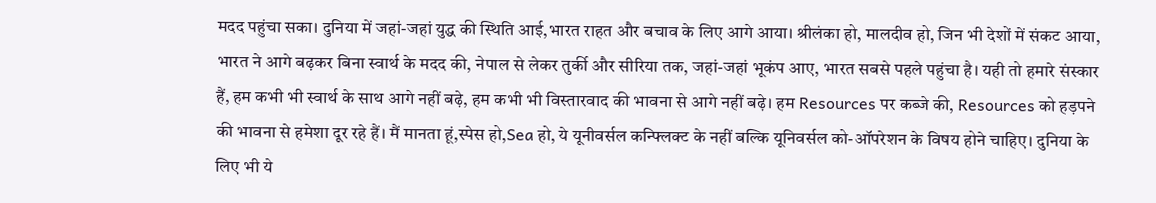मदद पहुंचा सका। दुनिया में जहां-जहां युद्ध की स्थिति आई,भारत राहत और बचाव के लिए आगे आया। श्रीलंका हो, मालदीव हो, जिन भी देशों में संकट आया, भारत ने आगे बढ़कर बिना स्वार्थ के मदद की, नेपाल से लेकर तुर्की और सीरिया तक, जहां-जहां भूकंप आए, भारत सबसे पहले पहुंचा है। यही तो हमारे संस्कार हैं, हम कभी भी स्वार्थ के साथ आगे नहीं बढ़े, हम कभी भी विस्तारवाद की भावना से आगे नहीं बढ़े। हम Resources पर कब्जे की, Resources को हड़पने की भावना से हमेशा दूर रहे हैं। मैं मानता हूं,स्पेस हो,Sea हो, ये यूनीवर्सल कन्फ्लिक्ट के नहीं बल्कि यूनिवर्सल को-ऑपरेशन के विषय होने चाहिए। दुनिया के लिए भी ये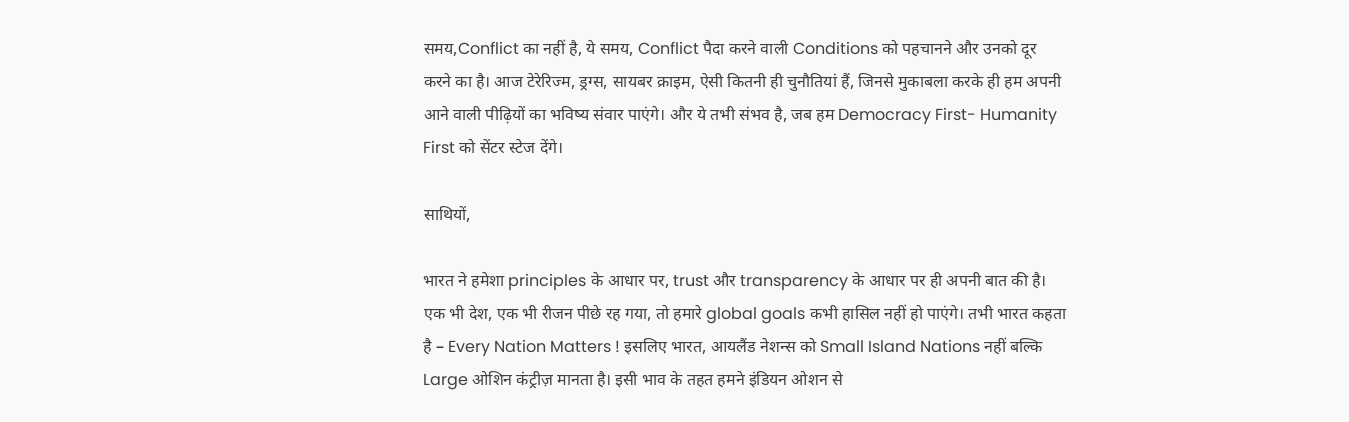समय,Conflict का नहीं है, ये समय, Conflict पैदा करने वाली Conditions को पहचानने और उनको दूर करने का है। आज टेरेरिज्म, ड्रग्स, सायबर क्राइम, ऐसी कितनी ही चुनौतियां हैं, जिनसे मुकाबला करके ही हम अपनी आने वाली पीढ़ियों का भविष्य संवार पाएंगे। और ये तभी संभव है, जब हम Democracy First- Humanity First को सेंटर स्टेज देंगे।

साथियों,

भारत ने हमेशा principles के आधार पर, trust और transparency के आधार पर ही अपनी बात की है। एक भी देश, एक भी रीजन पीछे रह गया, तो हमारे global goals कभी हासिल नहीं हो पाएंगे। तभी भारत कहता है – Every Nation Matters ! इसलिए भारत, आयलैंड नेशन्स को Small Island Nations नहीं बल्कि Large ओशिन कंट्रीज़ मानता है। इसी भाव के तहत हमने इंडियन ओशन से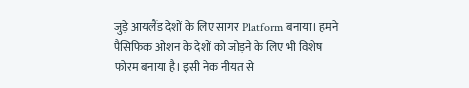जुड़े आयलैंड देशों के लिए सागर Platform बनाया। हमने पैसिफिक ओशन के देशों को जोड़ने के लिए भी विशेष फोरम बनाया है। इसी नेक नीयत से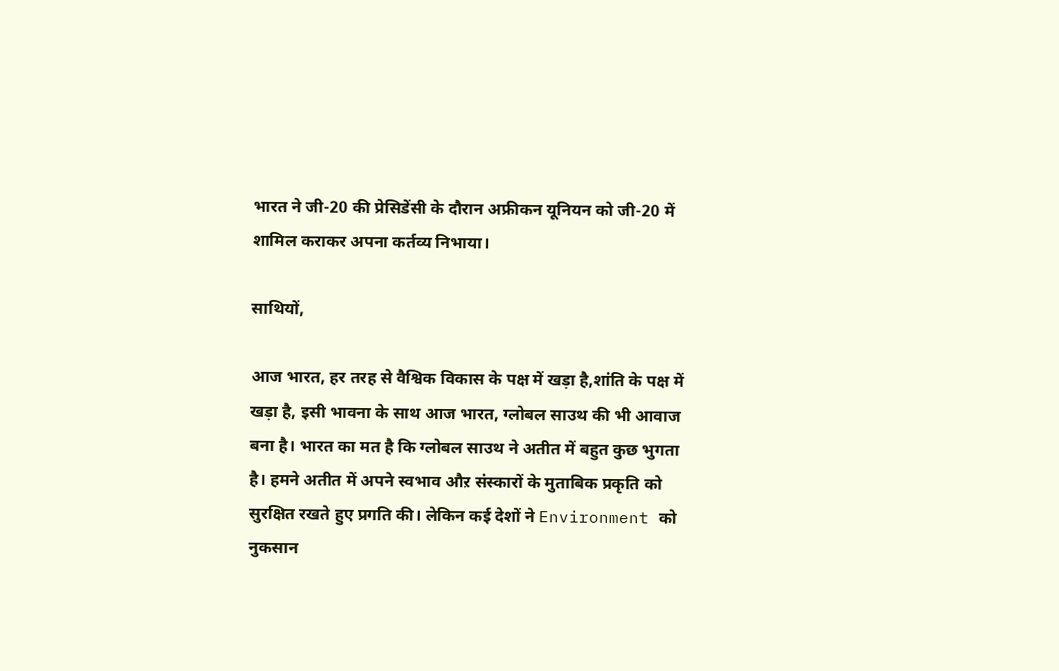भारत ने जी-20 की प्रेसिडेंसी के दौरान अफ्रीकन यूनियन को जी-20 में शामिल कराकर अपना कर्तव्य निभाया।

साथियों,

आज भारत, हर तरह से वैश्विक विकास के पक्ष में खड़ा है,शांति के पक्ष में खड़ा है, इसी भावना के साथ आज भारत, ग्लोबल साउथ की भी आवाज बना है। भारत का मत है कि ग्लोबल साउथ ने अतीत में बहुत कुछ भुगता है। हमने अतीत में अपने स्वभाव औऱ संस्कारों के मुताबिक प्रकृति को सुरक्षित रखते हुए प्रगति की। लेकिन कई देशों ने Environment को नुकसान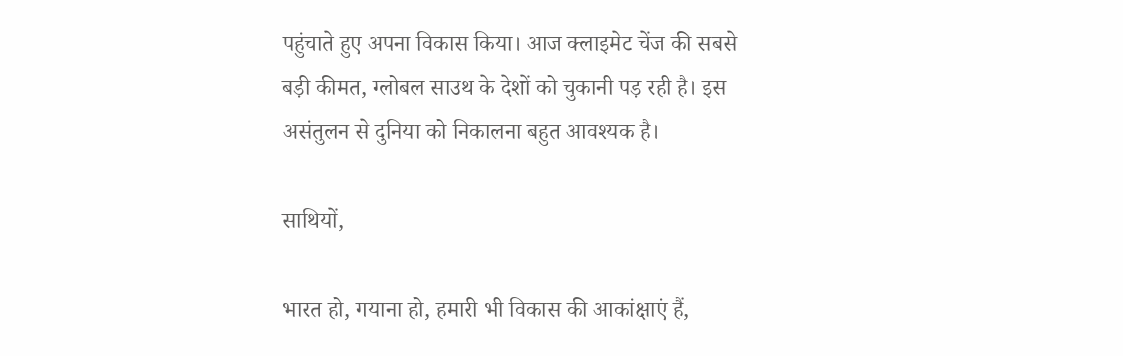पहुंचाते हुए अपना विकास किया। आज क्लाइमेट चेंज की सबसे बड़ी कीमत, ग्लोबल साउथ के देशों को चुकानी पड़ रही है। इस असंतुलन से दुनिया को निकालना बहुत आवश्यक है।

साथियों,

भारत हो, गयाना हो, हमारी भी विकास की आकांक्षाएं हैं,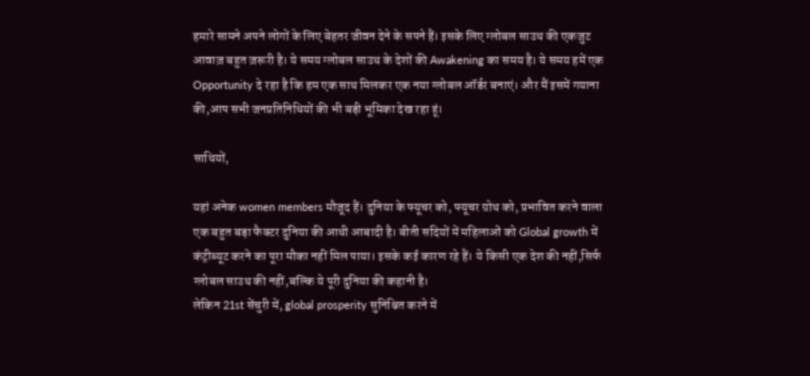हमारे सामने अपने लोगों के लिए बेहतर जीवन देने के सपने हैं। इसके लिए ग्लोबल साउथ की एकजुट आवाज़ बहुत ज़रूरी है। ये समय ग्लोबल साउथ के देशों की Awakening का समय है। ये समय हमें एक Opportunity दे रहा है कि हम एक साथ मिलकर एक नया ग्लोबल ऑर्डर बनाएं। और मैं इसमें गयाना की,आप सभी जनप्रतिनिधियों की भी बड़ी भूमिका देख रहा हूं।

साथियों,

यहां अनेक women members मौजूद हैं। दुनिया के फ्यूचर को, फ्यूचर ग्रोथ को, प्रभावित करने वाला एक बहुत बड़ा फैक्टर दुनिया की आधी आबादी है। बीती सदियों में महिलाओं को Global growth में कंट्रीब्यूट करने का पूरा मौका नहीं मिल पाया। इसके कई कारण रहे हैं। ये किसी एक देश की नहीं,सिर्फ ग्लोबल साउथ की नहीं,बल्कि ये पूरी दुनिया की कहानी है।
लेकिन 21st सेंचुरी में, global prosperity सुनिश्चित करने में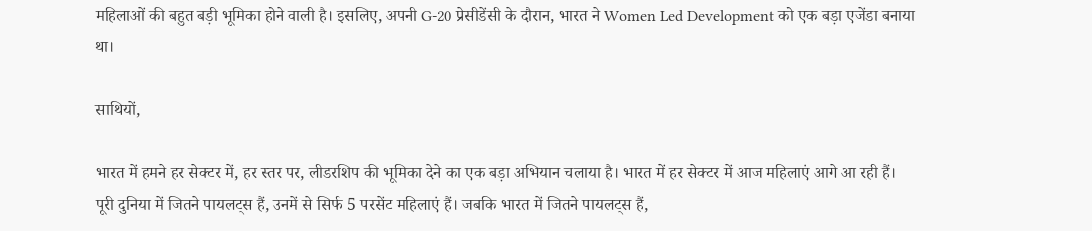महिलाओं की बहुत बड़ी भूमिका होने वाली है। इसलिए, अपनी G-20 प्रेसीडेंसी के दौरान, भारत ने Women Led Development को एक बड़ा एजेंडा बनाया था।

साथियों,

भारत में हमने हर सेक्टर में, हर स्तर पर, लीडरशिप की भूमिका देने का एक बड़ा अभियान चलाया है। भारत में हर सेक्टर में आज महिलाएं आगे आ रही हैं। पूरी दुनिया में जितने पायलट्स हैं, उनमें से सिर्फ 5 परसेंट महिलाएं हैं। जबकि भारत में जितने पायलट्स हैं,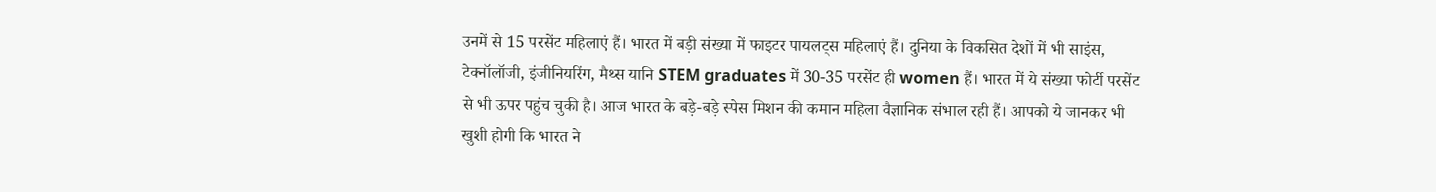उनमें से 15 परसेंट महिलाएं हैं। भारत में बड़ी संख्या में फाइटर पायलट्स महिलाएं हैं। दुनिया के विकसित देशों में भी साइंस, टेक्नॉलॉजी, इंजीनियरिंग, मैथ्स यानि STEM graduates में 30-35 परसेंट ही women हैं। भारत में ये संख्या फोर्टी परसेंट से भी ऊपर पहुंच चुकी है। आज भारत के बड़े-बड़े स्पेस मिशन की कमान महिला वैज्ञानिक संभाल रही हैं। आपको ये जानकर भी खुशी होगी कि भारत ने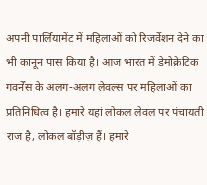अपनी पार्लियामेंट में महिलाओं को रिजर्वेशन देने का भी कानून पास किया है। आज भारत में डेमोक्रेटिक गवर्नेंस के अलग-अलग लेवल्स पर महिलाओं का प्रतिनिधित्व है। हमारे यहां लोकल लेवल पर पंचायती राज है, लोकल बॉड़ीज़ हैं। हमारे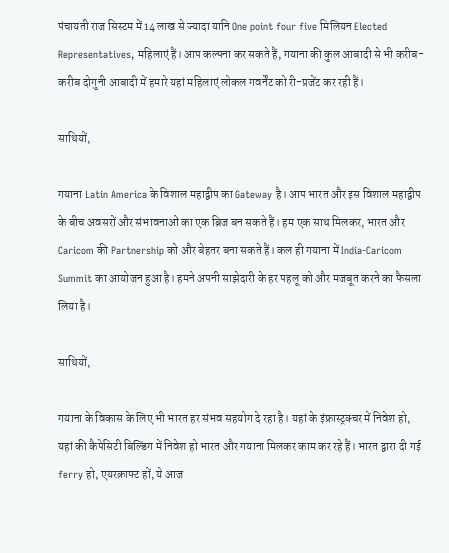पंचायती राज सिस्टम में 14 लाख से ज्यादा यानि One point four five मिलियन Elected Representatives, महिलाएं हैं। आप कल्पना कर सकते हैं, गयाना की कुल आबादी से भी करीब-करीब दोगुनी आबादी में हमारे यहां महिलाएं लोकल गवर्नेंट को री-प्रजेंट कर रही हैं।

साथियों,

गयाना Latin America के विशाल महाद्वीप का Gateway है। आप भारत और इस विशाल महाद्वीप के बीच अवसरों और संभावनाओं का एक ब्रिज बन सकते हैं। हम एक साथ मिलकर, भारत और Caricom की Partnership को और बेहतर बना सकते हैं। कल ही गयाना में India-Caricom Summit का आयोजन हुआ है। हमने अपनी साझेदारी के हर पहलू को और मजबूत करने का फैसला लिया है।

साथियों,

गयाना के विकास के लिए भी भारत हर संभव सहयोग दे रहा है। यहां के इंफ्रास्ट्रक्चर में निवेश हो, यहां की कैपेसिटी बिल्डिंग में निवेश हो भारत और गयाना मिलकर काम कर रहे हैं। भारत द्वारा दी गई ferry हो, एयरक्राफ्ट हों, ये आज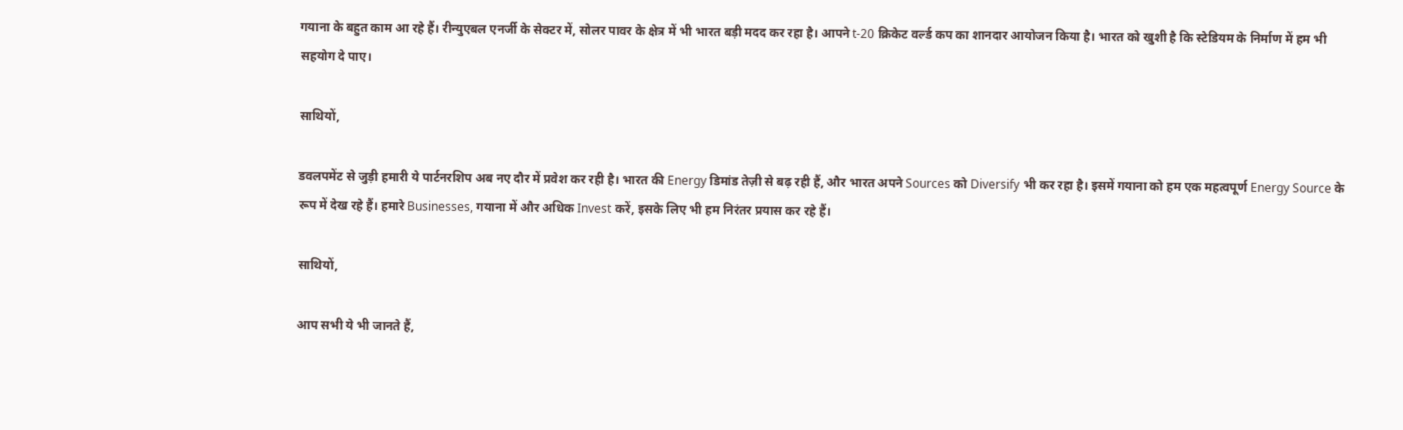गयाना के बहुत काम आ रहे हैं। रीन्युएबल एनर्जी के सेक्टर में, सोलर पावर के क्षेत्र में भी भारत बड़ी मदद कर रहा है। आपने t-20 क्रिकेट वर्ल्ड कप का शानदार आयोजन किया है। भारत को खुशी है कि स्टेडियम के निर्माण में हम भी सहयोग दे पाए।

साथियों,

डवलपमेंट से जुड़ी हमारी ये पार्टनरशिप अब नए दौर में प्रवेश कर रही है। भारत की Energy डिमांड तेज़ी से बढ़ रही हैं, और भारत अपने Sources को Diversify भी कर रहा है। इसमें गयाना को हम एक महत्वपूर्ण Energy Source के रूप में देख रहे हैं। हमारे Businesses, गयाना में और अधिक Invest करें, इसके लिए भी हम निरंतर प्रयास कर रहे हैं।

साथियों,

आप सभी ये भी जानते हैं,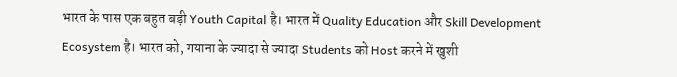भारत के पास एक बहुत बड़ी Youth Capital है। भारत में Quality Education और Skill Development Ecosystem है। भारत को, गयाना के ज्यादा से ज्यादा Students को Host करने में खुशी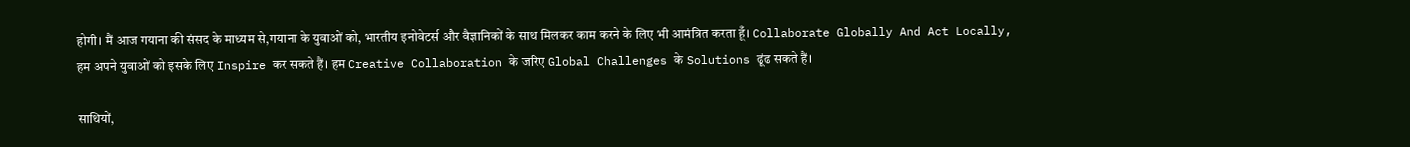होगी। मैं आज गयाना की संसद के माध्यम से,गयाना के युवाओं को, भारतीय इनोवेटर्स और वैज्ञानिकों के साथ मिलकर काम करने के लिए भी आमंत्रित करता हूँ। Collaborate Globally And Act Locally, हम अपने युवाओं को इसके लिए Inspire कर सकते हैं। हम Creative Collaboration के जरिए Global Challenges के Solutions ढूंढ सकते हैं।

साथियों,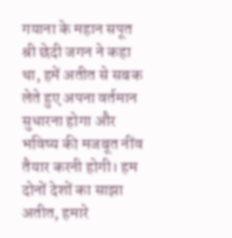गयाना के महान सपूत श्री छेदी जगन ने कहा था, हमें अतीत से सबक लेते हुए अपना वर्तमान सुधारना होगा और भविष्य की मजबूत नींव तैयार करनी होगी। हम दोनों देशों का साझा अतीत, हमारे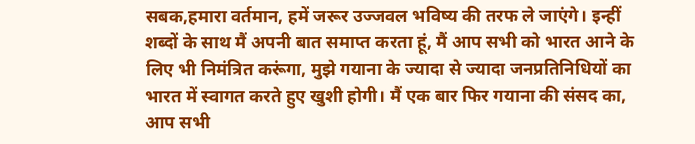सबक,हमारा वर्तमान, हमें जरूर उज्जवल भविष्य की तरफ ले जाएंगे। इन्हीं शब्दों के साथ मैं अपनी बात समाप्त करता हूं, मैं आप सभी को भारत आने के लिए भी निमंत्रित करूंगा, मुझे गयाना के ज्यादा से ज्यादा जनप्रतिनिधियों का भारत में स्वागत करते हुए खुशी होगी। मैं एक बार फिर गयाना की संसद का, आप सभी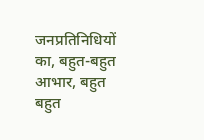जनप्रतिनिधियों का, बहुत-बहुत आभार, बहुत बहुत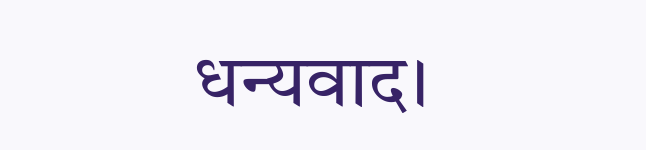धन्यवाद।